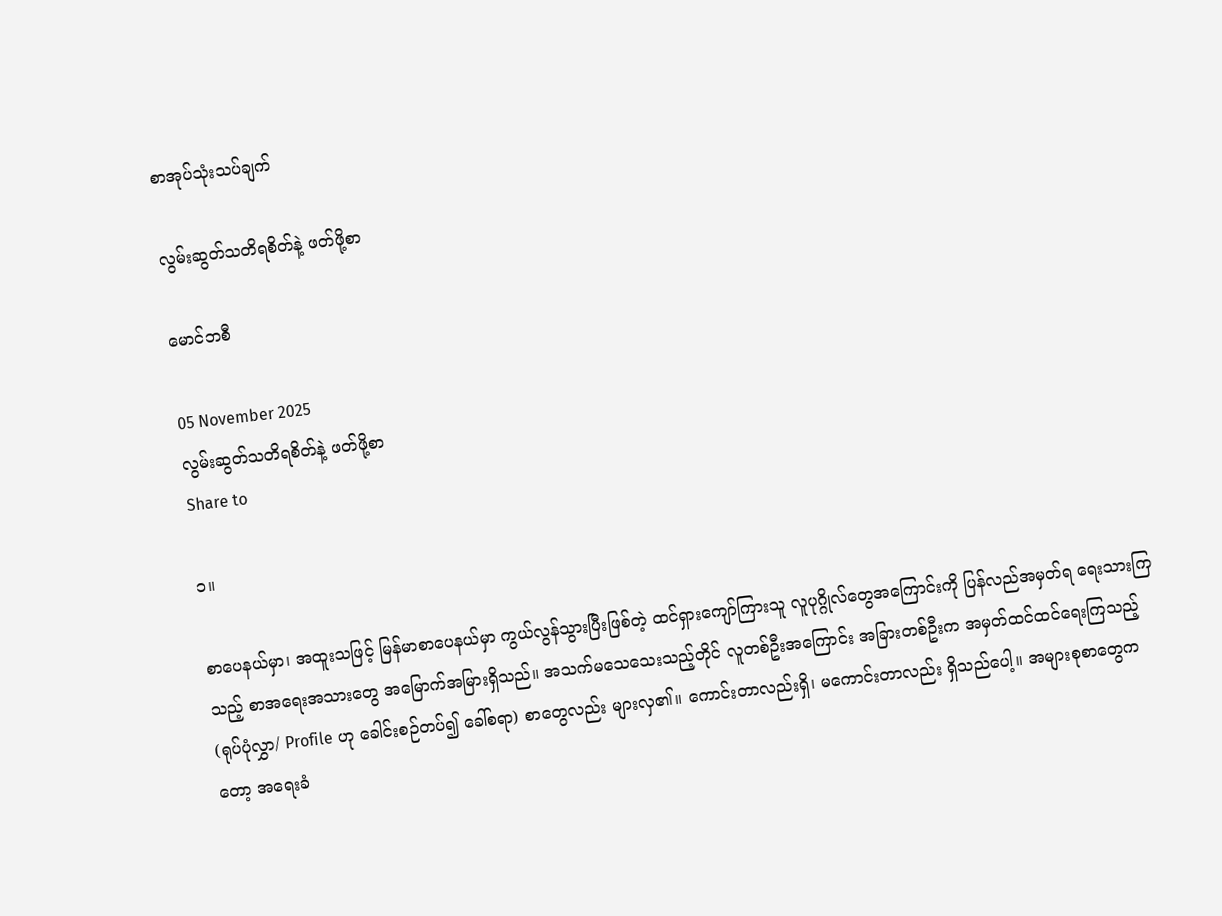စာအုပ်သုံးသပ်ချက်

လွမ်းဆွတ်သတိရစိတ်နဲ့ ဖတ်ဖို့စာ

မောင်ဘစီ

05 November 2025
လွမ်းဆွတ်သတိရစိတ်နဲ့ ဖတ်ဖို့စာ
Share to

၁။

စာပေနယ်မှာ၊ အထူးသဖြင့် မြန်မာစာပေနယ်မှာ ကွယ်လွန်သွားပြီးဖြစ်တဲ့ ထင်ရှားကျော်ကြားသူ လူပုဂ္ဂိုလ်တွေအကြောင်းကို ပြန်လည်အမှတ်ရ ရေးသားကြသည့် စာအရေးအသားတွေ အမြောက်အမြားရှိသည်။ အသက်မသေသေးသည့်တိုင် လူတစ်ဦးအကြောင်း အခြားတစ်ဦးက အမှတ်ထင်ထင်ရေးကြသည့် (ရုပ်ပုံလွှာ/ Profile ဟု ခေါင်းစဉ်တပ်၍ ခေါ်စရာ) စာတွေလည်း များလှ၏။ ကောင်းတာလည်းရှိ၊ မကောင်းတာလည်း ရှိသည်ပေါ့။ အများစုစာတွေကတော့ အရေးခံ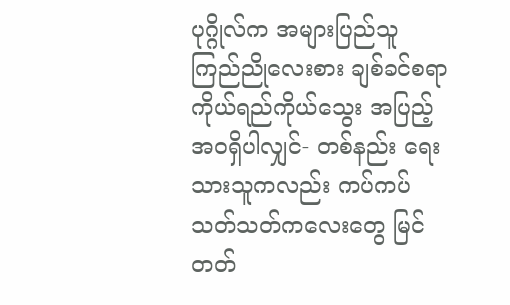ပုဂ္ဂိုလ်က အများပြည်သူ ကြည်ညိုလေးစား ချစ်ခင်စရာ ကိုယ်ရည်ကိုယ်သွေး အပြည့်အဝရှိပါလျှင်- တစ်နည်း ရေးသားသူကလည်း ကပ်ကပ်သတ်သတ်ကလေးတွေ မြင်တတ်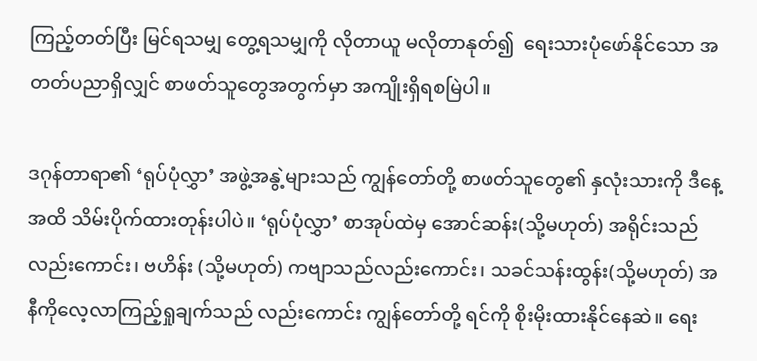ကြည့်တတ်ပြီး မြင်ရသမျှ တွေ့ရသမျှကို လိုတာယူ မလိုတာနုတ်၍  ရေးသားပုံဖော်နိုင်သော အတတ်ပညာရှိလျှင် စာဖတ်သူတွေအတွက်မှာ အကျိုးရှိရစမြဲပါ။

ဒဂုန်တာရာ၏ ‘ရုပ်ပုံလွှာ’ အဖွဲ့အနွဲ့များသည် ကျွန်တော်တို့ စာဖတ်သူတွေ၏ နှလုံးသားကို ဒီနေ့အထိ သိမ်းပိုက်ထားတုန်းပါပဲ။ ‘ရုပ်ပုံလွှာ’ စာအုပ်ထဲမှ အောင်ဆန်း(သို့မဟုတ်) အရိုင်းသည် လည်းကောင်း၊ ဗဟိန်း (သို့မဟုတ်) ကဗျာသည်လည်းကောင်း၊ သခင်သန်းထွန်း(သို့မဟုတ်) အနီကိုလေ့လာကြည့်ရှုချက်သည် လည်းကောင်း ကျွန်တော်တို့ ရင်ကို စိုးမိုးထားနိုင်နေဆဲ။ ရေး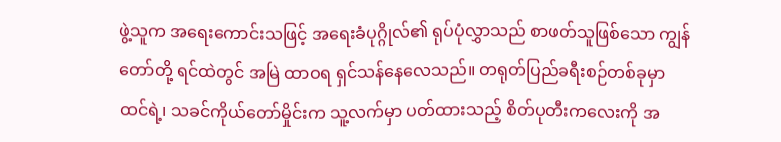ဖွဲ့သူက အရေးကောင်းသဖြင့် အရေးခံပုဂ္ဂိုလ်၏ ရုပ်ပုံလွှာသည် စာဖတ်သူဖြစ်သော ကျွန်တော်တို့ ရင်ထဲတွင် အမြဲ ထာဝရ ရှင်သန်နေလေသည်။ တရုတ်ပြည်ခရီးစဉ်တစ်ခုမှာ ထင်ရဲ့၊ သခင်ကိုယ်တော်မှိုင်းက သူ့လက်မှာ ပတ်ထားသည့် စိတ်ပုတီးကလေးကို အ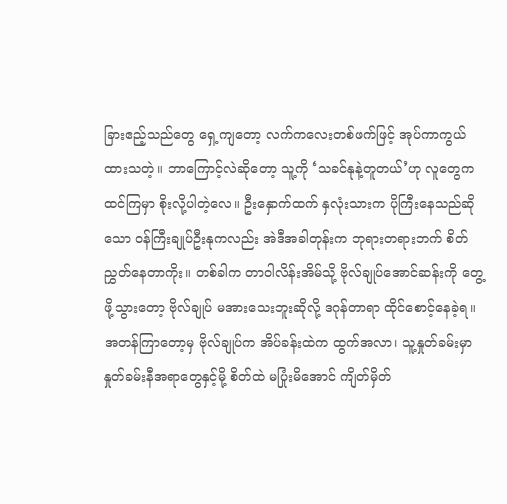ခြားဧည့်သည်တွေ ရှေ့ကျတော့ လက်ကလေးတစ်ဖက်ဖြင့် အုပ်ကာကွယ်ထားသတဲ့။ ဘာကြောင့်လဲဆိုတော့ သူ့ကို ‘သခင်နုနဲ့တူတယ်’ဟု လူတွေက ထင်ကြမှာ စိုးလို့ပါတဲ့လေ။ ဦးနှောက်ထက် နှလုံးသားက ပိုကြီးနေသည်ဆိုသော ဝန်ကြီးချုပ်ဦးနုကလည်း အဲဒီအခါတုန်းက ဘုရားတရားဘက် စိတ်ညွှတ်နေတာကိုး။ တစ်ခါက တာဝါလိန်းအိမ်သို့ ဗိုလ်ချုပ်အောင်ဆန်းကို တွေ့ဖို့သွားတော့ ဗိုလ်ချုပ် မအားသေးဘူးဆိုလို့ ဒဂုန်တာရာ ထိုင်စောင့်နေခဲ့ရ။ အတန်ကြာတော့မှ ဗိုလ်ချုပ်က အိပ်ခန်းထဲက ထွက်အလာ၊ သူ့နှုတ်ခမ်းမှာ နှုတ်ခမ်းနီအရာတွေနှင့်မို့ စိတ်ထဲ မပြုံးမိအောင် ကျိတ်မှိတ်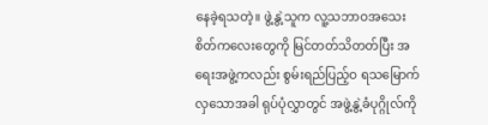နေခဲ့ရသတဲ့။ ဖွဲ့နွဲ့သူက လူ့သဘာဝအသေးစိတ်ကလေးတွေကို မြင်တတ်သိတတ်ပြီး အရေးအဖွဲ့ကလည်း စွမ်းရည်ပြည့်ဝ ရသမြောက်လှသောအခါ ရုပ်ပုံလွှာတွင် အဖွဲ့နွဲ့ခံပုဂ္ဂိုလ်ကို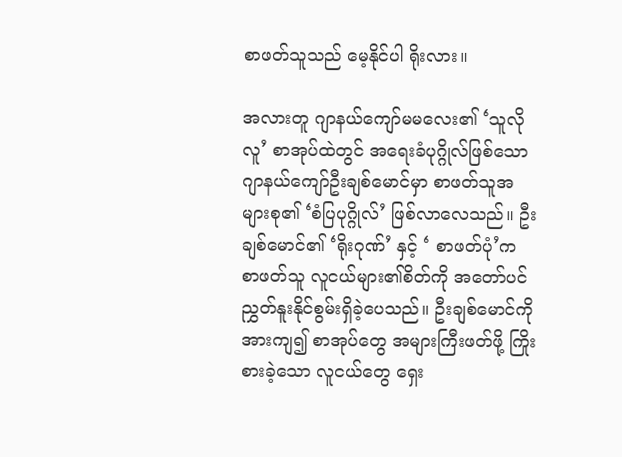စာဖတ်သူသည် မေ့နိုင်ပါ ရိုးလား။

အလားတူ ဂျာနယ်ကျော်မမလေး၏ ‘သူလိုလူ’ စာအုပ်ထဲတွင် အရေးခံပုဂ္ဂိုလ်ဖြစ်သော ဂျာနယ်ကျော်ဦးချစ်မောင်မှာ စာဖတ်သူအများစု၏ ‘စံပြပုဂ္ဂိုလ်’ ဖြစ်လာလေသည်။ ဦးချစ်မောင်၏ ‘ရိုးဂုဏ်’ နှင့် ‘ စာဖတ်ပုံ’က  စာဖတ်သူ လူငယ်များ၏စိတ်ကို အတော်ပင် ညွှတ်နူးနိုင်စွမ်းရှိခဲ့ပေသည်။ ဦးချစ်မောင်ကို အားကျ၍ စာအုပ်တွေ အများကြီးဖတ်ဖို့ ကြိုးစားခဲ့သော လူငယ်တွေ ရှေး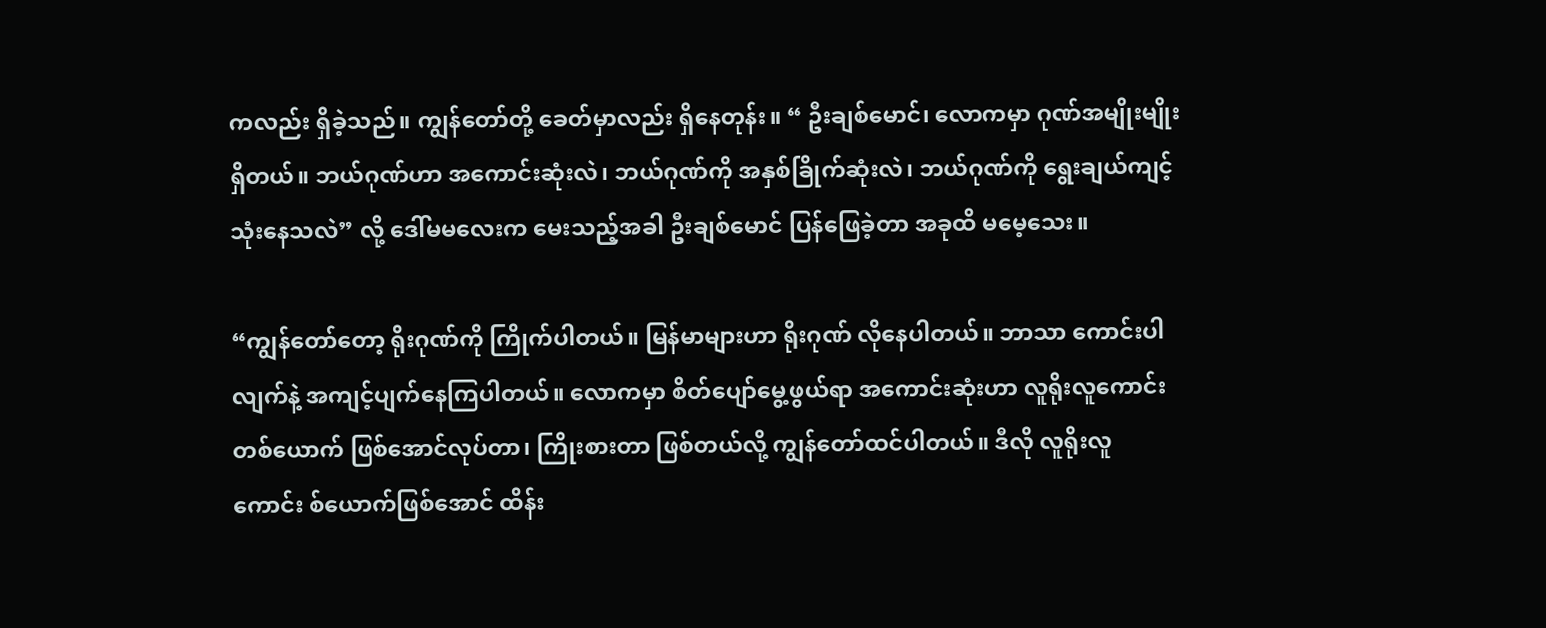ကလည်း ရှိခဲ့သည်။ ကျွန်တော်တို့ ခေတ်မှာလည်း ရှိနေတုန်း။ “ ဦးချစ်မောင်၊ လောကမှာ ဂုဏ်အမျိုးမျိုး ရှိတယ်။ ဘယ်ဂုဏ်ဟာ အကောင်းဆုံးလဲ၊ ဘယ်ဂုဏ်ကို အနှစ်ခြိုက်ဆုံးလဲ၊ ဘယ်ဂုဏ်ကို ရွေးချယ်ကျင့် သုံးနေသလဲ” လို့ ဒေါ်မမလေးက မေးသည့်အခါ ဦးချစ်မောင် ပြန်ဖြေခဲ့တာ အခုထိ မမေ့သေး။

“ကျွန်တော်တော့ ရိုးဂုဏ်ကို ကြိုက်ပါတယ်။ မြန်မာများဟာ ရိုးဂုဏ် လိုနေပါတယ်။ ဘာသာ ကောင်းပါလျက်နဲ့ အကျင့်ပျက်နေကြပါတယ်။ လောကမှာ စိတ်ပျော်မွေ့ဖွယ်ရာ အကောင်းဆုံးဟာ လူရိုးလူကောင်းတစ်ယောက် ဖြစ်အောင်လုပ်တာ၊ ကြိုးစားတာ ဖြစ်တယ်လို့ ကျွန်တော်ထင်ပါတယ်။ ဒီလို လူရိုးလူကောင်း စ်ယောက်ဖြစ်အောင် ထိန်း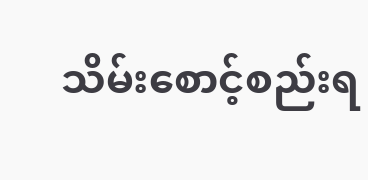သိမ်းစောင့်စည်းရ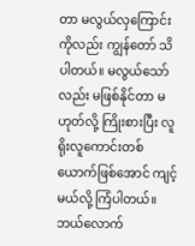တာ မလွယ်လှကြောင်းကိုလည်း ကျွန်တော် သိပါတယ်။ မလွယ်သော်လည်း မဖြစ်နိုင်တာ မဟုတ်လို့ ကြိုးစားပြီး လူရိုးလူကောင်းတစ်ယောက်ဖြစ်အောင် ကျင့်မယ်လို့ ကြံပါတယ်။ ဘယ်လောက်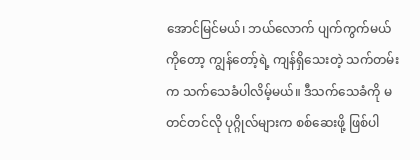အောင်မြင်မယ်၊ ဘယ်လောက် ပျက်ကွက်မယ်ကိုတော့ ကျွန်တော့်ရဲ့ ကျန်ရှိသေးတဲ့ သက်တမ်းက သက်သေခံပါလိမ့်မယ်။ ဒီသက်သေခံကို မတင်တင်လို ပုဂ္ဂိုလ်များက စစ်ဆေးဖို့ ဖြစ်ပါ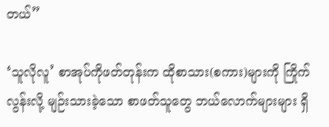တယ်”

‘သူလိုလူ’ စာအုပ်ကိုဖတ်တုန်းက ထိုစာသား(စကား)များကို ကြိုက်လွန်းလို့ မျဉ်းသားခဲ့သော စာဖတ်သူတွေ ဘယ်လောက်များများ ရှိ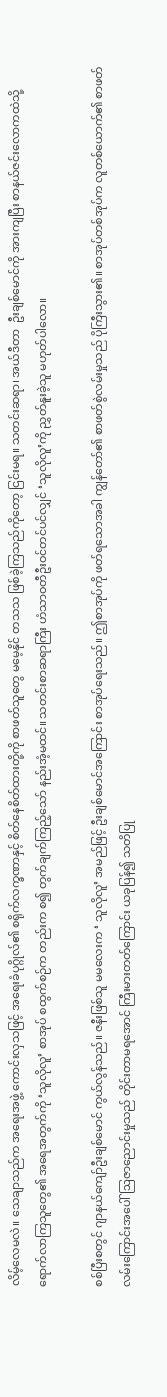လိမ့်လေမလဲ။ သေချာသည်က အရေးအဖွဲ့ ကောင်းလှသဖြင့် အရေးခံပုဂ္ဂိုလ်၏ စရိုက်လက္ခဏာနှင့် စိတ်နေစိတ်ထားတို့ကို စာဖတ်သူတွေ မမေ့နိုင် တသသ ဖြစ်ခဲ့ကြသည်ကိုတော့ ငြင်းမရ။ သတင်းဆရာ၊ အယ်ဒီတာ  ဦးချစ်မောင်ကို အားကျပြီး စာနယ်ဇင်းလောကထဲသို့ ရောက်လာကြသူတွေ၏ အရေအတွက်ကို ‘သူလိုလူ’ စာအုပ် စထွက်စဉ်က တည်းက စ၍ တွက်ချက်ကြည့်သော် နည်းအံ့မထင်။ သတင်းစာဆရာကြီး ဟံသာဝတီဦးဝင်တင်ပင်လျှင် ‘သူလိုလူ’ကို ညွှတ်နူးခဲ့သူ မဟုတ်ပါလော။

စစ်ပြီးစတွင် ဂျာနယ်ကျော်ဦးချစ်မောင် ကွယ်လွန်သည်။ ဇနီးဖြစ်သူ မမလေးက ‘ သူလိုလူ’ အမည်ဖြင့် ဦးချစ်မောင်အကြောင်း စာအုပ်ရေးသည်။ ဤစာအုပ်ကို ဖတ်ရသောအခါ ကျွန်တော်၏ စာဖတ်စွဲလမ်းမှုသည် ပိုကြီးသွား၏။ စာအုပ်တစ်အုပ်က လူတစ်ယောက်၏ စာဖတ်လမ်းကြောင်းအပေါ် ဩဇာညောင်းမှုသည် တိုင်းတာမရအောင် ကြီးမားတတ်ကြောင်း ယခုပြန်၍ သတိပြု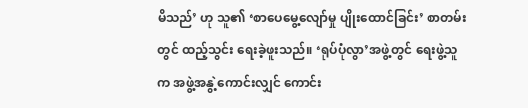မိသည်’ ဟု သူ၏ ‘စာပေမွေ့လျော်မှု ပျိုးထောင်ခြင်း’ စာတမ်းတွင် ထည့်သွင်း ရေးခဲ့ဖူးသည်။ ‘ရုပ်ပုံလွာ’အဖွဲ့တွင် ရေးဖွဲ့သူက အဖွဲ့အနွဲ့ကောင်းလျှင် ကောင်း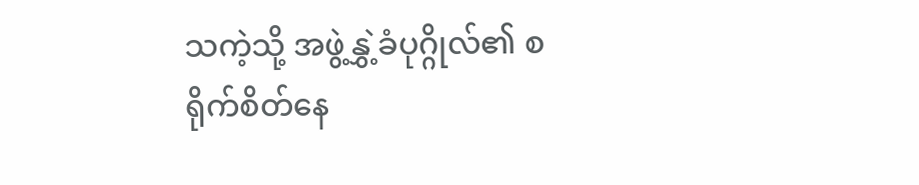သကဲ့သို့ အဖွဲ့နွှဲ့ခံပုဂ္ဂိုလ်၏ စရိုက်စိတ်နေ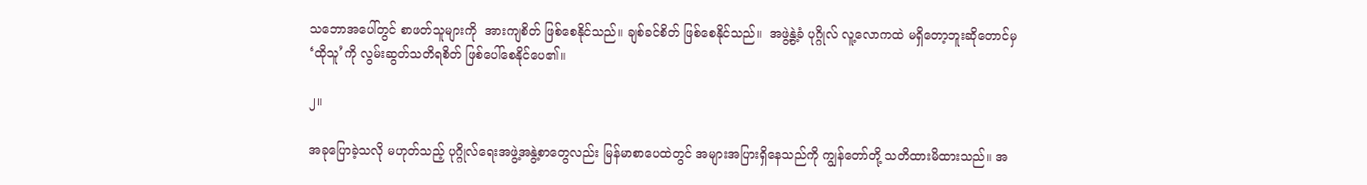သဘောအပေါ်တွင် စာဖတ်သူများကို  အားကျစိတ် ဖြစ်စေနိုင်သည်။ ချစ်ခင်စိတ် ဖြစ်စေနိုင်သည်။  အဖွဲ့နွဲ့ခံ ပုဂ္ဂိုလ် လူ့လောကထဲ မရှိတော့ဘူးဆိုတောင်မှ ‘ထိုသူ’ကို လွမ်းဆွတ်သတိရစိတ် ဖြစ်ပေါ်စေနိုင်ပေ၏။

၂။

အခုပြောခဲ့သလို မဟုတ်သည့် ပုဂ္ဂိုလ်ရေးအဖွဲ့အနွဲ့စာတွေလည်း မြန်မာစာပေထဲတွင် အများအပြားရှိနေသည်ကို ကျွန်တော်တို့ သတိထားမိထားသည်။ အ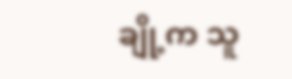ချို့က သူ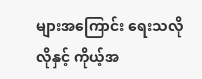များအကြောင်း ရေးသလိုလိုနှင့် ကိုယ့်အ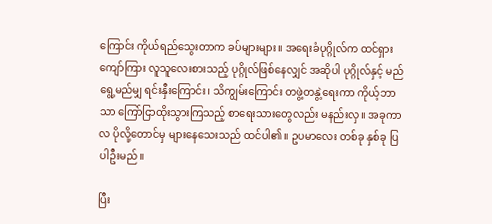ကြောင်း ကိုယ်ရည်သွေးတာက ခပ်များများ။ အရေးခံပုဂ္ဂိုလ်က ထင်ရှားကျော်ကြား လူသူလေးစားသည့် ပုဂ္ဂိုလ်ဖြစ်နေလျှင် အဆိုပါ ပုဂ္ဂိုလ်နှင့် မည်ရွေ့မည်မျှ ရင်းနှီးကြောင်း၊ သိကျွမ်းကြောင်း တဖွဲ့တနွဲ့ရေးကာ ကိုယ့်ဘာသာ ကြော်ငြာထိုးသွားကြသည့် စာရေးသားတွေလည်း မနည်းလှ။ အခုကာလ ပိုလို့တောင်မှ များနေသေးသည် ထင်ပါ၏။ ဥပမာလေး တစ်ခု နှစ်ခု ပြပါဦးမည်။

ပြီး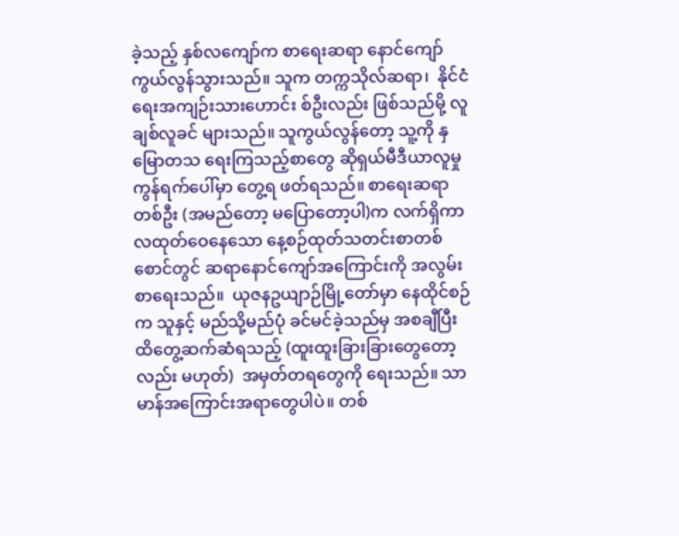ခဲ့သည့် နှစ်လကျော်က စာရေးဆရာ နောင်ကျော် ကွယ်လွန်သွားသည်။ သူက တက္ကသိုလ်ဆရာ၊  နိုင်ငံရေးအကျဉ်းသားဟောင်း စ်ဦးလည်း ဖြစ်သည်မို့ လူချစ်လူခင် များသည်။ သူကွယ်လွန်တော့ သူ့ကို နှမြောတသ ရေးကြသည့်စာတွေ ဆိုရှယ်မီဒီယာလူမှုကွန်ရက်ပေါ်မှာ တွေ့ရ ဖတ်ရသည်။ စာရေးဆရာတစ်ဦး (အမည်တော့ မပြောတော့ပါ)က လက်ရှိကာလထုတ်ဝေနေသော နေ့စဉ်ထုတ်သတင်းစာတစ်စောင်တွင် ဆရာနောင်ကျော်အကြောင်းကို အလွမ်းစာရေးသည်။  ယုဇနဥယျာဉ်မြို့တော်မှာ နေထိုင်စဉ်က သူနှင့် မည်သို့မည်ပုံ ခင်မင်ခဲ့သည်မှ အစချီပြီး ထိတွေ့ဆက်ဆံရသည့် (ထူးထူးခြားခြားတွေတော့လည်း မဟုတ်)  အမှတ်တရတွေကို ရေးသည်။ သာမာန်အကြောင်းအရာတွေပါပဲ။ တစ်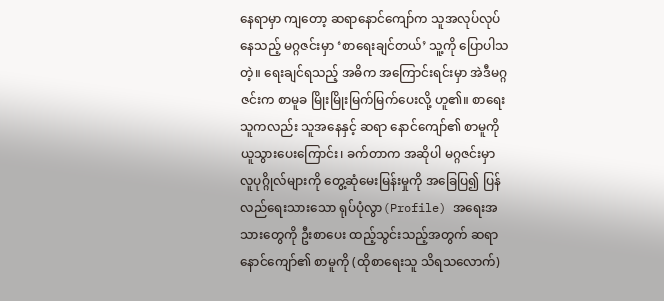နေရာမှာ ကျတော့ ဆရာနောင်ကျော်က သူအလုပ်လုပ်နေသည့် မဂ္ဂဇင်းမှာ ‘စာရေးချင်တယ်’ သူ့ကို ပြောပါသတဲ့။ ရေးချင်ရသည့် အဓိက အကြောင်းရင်းမှာ အဲဒီမဂ္ဂဇင်းက စာမူခ မြိုးမြိုးမြက်မြက်ပေးလို့ ဟူ၏။ စာရေးသူကလည်း သူအနေနှင့် ဆရာ နောင်ကျော်၏ စာမူကို ယူသွားပေးကြောင်း၊ ခက်တာက အဆိုပါ မဂ္ဂဇင်းမှာ လူပုဂ္ဂိုလ်များကို တွေ့ဆုံမေးမြန်းမှုကို အခြေပြ၍ ပြန်လည်ရေးသားသော ရုပ်ပုံလွာ(Profile) အရေးအသားတွေကို ဦးစာပေး ထည့်သွင်းသည့်အတွက် ဆရာနောင်ကျော်၏ စာမူကို (ထိုစာရေးသူ သိရသလောက်)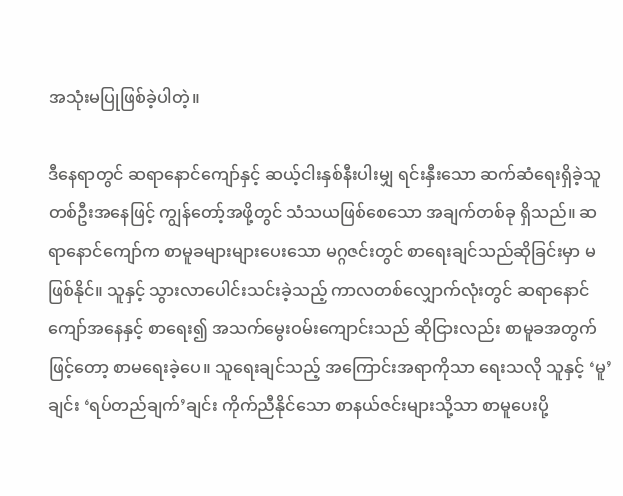အသုံးမပြုဖြစ်ခဲ့ပါတဲ့။

ဒီနေရာတွင် ဆရာနောင်ကျော်နှင့် ဆယ့်ငါးနှစ်နီးပါးမျှ ရင်းနှီးသော ဆက်ဆံရေးရှိခဲ့သူ တစ်ဦးအနေဖြင့် ကျွန်တော့်အဖို့တွင် သံသယဖြစ်စေသော အချက်တစ်ခု ရှိသည်။ ဆရာနောင်ကျော်က စာမူခများများပေးသော မဂ္ဂဇင်းတွင် စာရေးချင်သည်ဆိုခြင်းမှာ မဖြစ်နိုင်။ သူနှင့် သွားလာပေါင်းသင်းခဲ့သည့် ကာလတစ်လျှောက်လုံးတွင် ဆရာနောင်ကျော်အနေနှင့် စာရေး၍ အသက်မွေးဝမ်းကျောင်းသည် ဆိုငြားလည်း စာမူခအတွက်ဖြင့်တော့ စာမရေးခဲ့ပေ။ သူရေးချင်သည့် အကြောင်းအရာကိုသာ ရေးသလို သူနှင့် ‘မူ’ ချင်း ‘ရပ်တည်ချက်’ချင်း ကိုက်ညီနိုင်သော စာနယ်ဇင်းများသို့သာ စာမူပေးပို့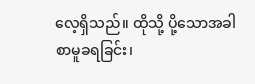လေ့ရှိသည်။ ထိုသို့ ပို့သောအခါ စာမူခရခြင်း၊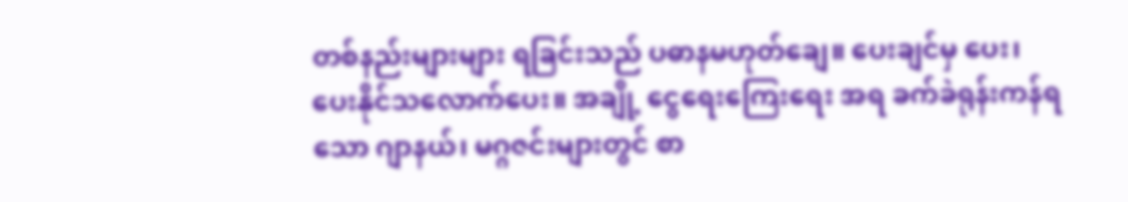တစ်နည်းများများ ရခြင်းသည် ပဓာနမဟုတ်ချေ။ ပေးချင်မှ ပေး၊ ပေးနိုင်သလောက်ပေး။ အချို့ ငွေရေးကြေးရေး အရ ခက်ခဲရုန်းကန်ရသော ဂျာနယ်၊ မဂ္ဂဇင်းများတွင် စာ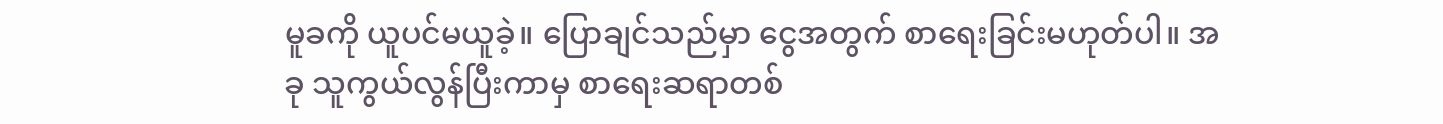မူခကို ယူပင်မယူခဲ့။ ပြောချင်သည်မှာ ငွေအတွက် စာရေးခြင်းမဟုတ်ပါ။ အခု သူကွယ်လွန်ပြီးကာမှ စာရေးဆရာတစ်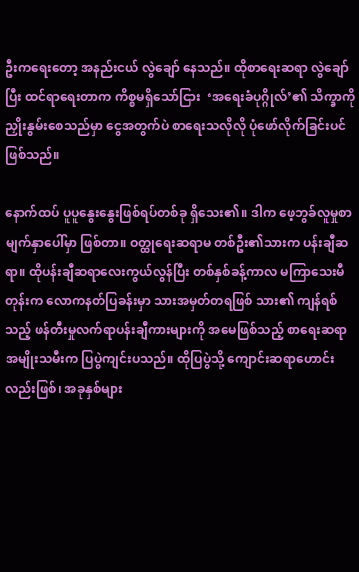ဦးကရေးတော့ အနည်းငယ် လွဲချော် နေသည်။ ထိုစာရေးဆရာ လွဲချော်ပြီး ထင်ရာရေးတာက ကိစ္စမရှိသော်ငြား  ‘အရေးခံပုဂ္ဂိုလ်’၏ သိက္ခာကို ညှိုးနွမ်းစေသည်မှာ ငွေအတွက်ပဲ စာရေးသလိုလို ပုံဖော်လိုက်ခြင်းပင်ဖြစ်သည်။

နောက်ထပ် ပူပူနွေးနွေးဖြစ်ရပ်တစ်ခု ရှိသေး၏။ ဒါက ဖေ့ဘွခ်လူမှုစာမျက်နှာပေါ်မှာ ဖြစ်တာ။ ဝတ္ထုရေးဆရာမ တစ်ဦး၏သားက ပန်းချီဆရာ။ ထိုပန်းချီဆရာလေးကွယ်လွန်ပြီး တစ်နှစ်ခန့်ကာလ မကြာသေးမီတုန်းက လောကနတ်ပြခန်းမှာ သားအမှတ်တရဖြစ် သား၏ ကျန်ရစ်သည့် ဖန်တီးမှုလက်ရာပန်းချီကားများကို အမေဖြစ်သည့် စာရေးဆရာအမျိုးသမီးက ပြပွဲကျင်းပသည်။ ထိုပြပွဲသို့ ကျောင်းဆရာဟောင်းလည်းဖြစ်၊ အခုနှစ်များ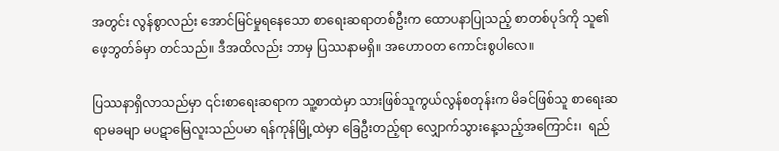အတွင်း လွန်စွာလည်း အောင်မြင်မှုရနေသော စာရေးဆရာတစ်ဦးက ထောပနာပြုသည့် စာတစ်ပုဒ်ကို သူ၏ ဖေ့ဘွတ်ခ်မှာ တင်သည်။ ဒီအထိလည်း ဘာမှ ပြဿနာမရှိ။ အဟောဝတ ကောင်းစွပါလေ။

ပြဿနာရှိလာသည်မှာ ၎င်းစာရေးဆရာက သူ့စာထဲမှာ သားဖြစ်သူကွယ်လွန်စတုန်းက မိခင်ဖြစ်သူ စာရေးဆရာမခမျာ မပဋာမြေလူးသည်ပမာ ရန်ကုန်မြို့ထဲမှာ ခြေဦးတည့်ရာ လျှောက်သွားနေ့သည့်အကြောင်း၊  ရည်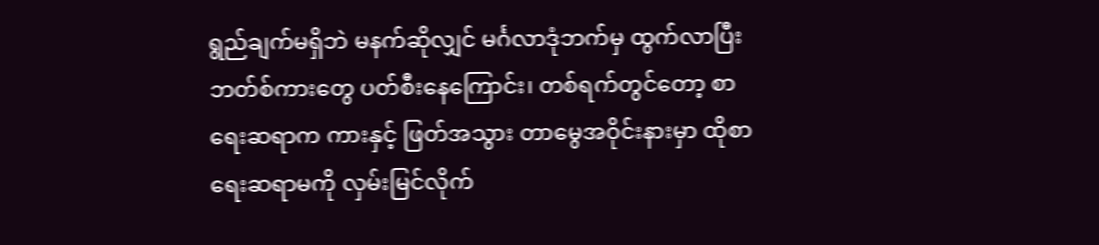ရွည်ချက်မရှိဘဲ မနက်ဆိုလျှင် မင်္ဂလာဒုံဘက်မှ ထွက်လာပြီး ဘတ်စ်ကားတွေ ပတ်စီးနေကြောင်း၊ တစ်ရက်တွင်တော့ စာရေးဆရာက ကားနှင့် ဖြတ်အသွား တာမွေအဝိုင်းနားမှာ ထိုစာရေးဆရာမကို လှမ်းမြင်လိုက်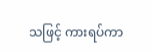သဖြင့် ကားရပ်ကာ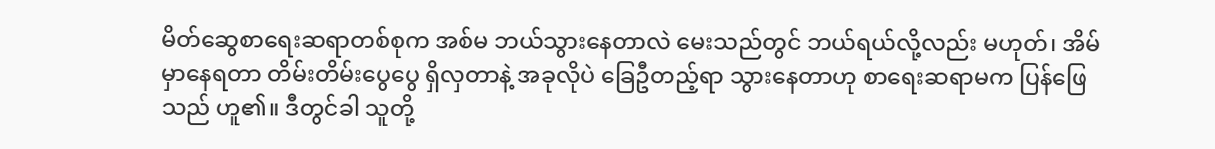မိတ်ဆွေစာရေးဆရာတစ်စုက အစ်မ ဘယ်သွားနေတာလဲ မေးသည်တွင် ဘယ်ရယ်လို့လည်း မဟုတ်၊ အိမ်မှာနေရတာ တိမ်းတိမ်းပွေပွေ ရှိလှတာနဲ့ အခုလိုပဲ ခြေဦတည့်ရာ သွားနေတာဟု စာရေးဆရာမက ပြန်ဖြေသည် ဟူ၏။ ဒီတွင်ခါ သူတို့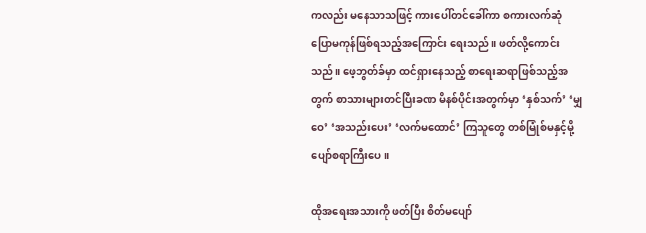ကလည်း မနေသာသဖြင့် ကားပေါ်တင်ခေါ်ကာ စကားလက်ဆုံ ပြောမကုန်ဖြစ်ရသည့်အကြောင်း ရေးသည်။ ဖတ်လို့ကောင်းသည်။ ဖေ့ဘွတ်ခ်မှာ ထင်ရှားနေသည့် စာရေးဆရာဖြစ်သည့်အတွက် စာသားများတင်ပြီးခဏ မိနစ်ပိုင်းအတွက်မှာ ‘နှစ်သက်’ ‘မျှဝေ’ ‘အသည်းပေး’ ‘လက်မထောင်’ ကြသူတွေ တစ်မြုံစ်မနှင့်မို့ ပျော်စရာကြီးပေ။

ထိုအရေးအသားကို ဖတ်ပြီး စိတ်မပျော်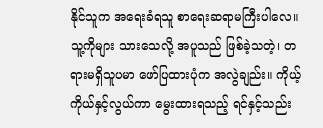နိုင်သူက အရေးခံရသူ စာရေးဆရာမကြီးပါလေ။ သူ့ကိုများ သားသေလို့ အပူသည် ဖြစ်ခဲ့သတဲ့၊ တရားမရှိသူပမာ ဖော်ပြထားပုံက အလွဲချည်း။ ကိုယ့်ကိုယ်နှင့်လွယ်ကာ မွေးထားရသည့် ရင်နှင့်သည်း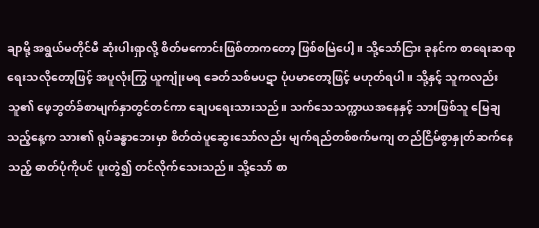ချာမို့ အရွယ်မတိုင်မီ ဆုံးပါးရှာလို့ စိတ်မကောင်းဖြစ်တာကတော့ ဖြစ်စမြဲပေါ့။ သို့သော်ငြား ခုနင်က စာရေးဆရာ ရေးသလိုတော့ဖြင့် အပူလုံးကြွ ယူကျုံးမရ ခေတ်သစ်မပဋာ ပုံပမာတော့ဖြင့် မဟုတ်ရပါ။ သို့နှင့် သူကလည်း သူ၏ ဖေ့ဘွတ်ခ်စာမျက်နှာတွင်တင်ကာ ချေပရေးသားသည်။ သက်သေသက္ကာယအနေနှင့် သားဖြစ်သူ မြေချသည့်နေ့က သား၏ ရုပ်ခန္ဓာဘေးမှာ စိတ်ထဲပူဆွေးသော်လည်း မျက်ရည်တစ်စက်မကျ တည်ငြိမ်စွာနှုတ်ဆက်နေသည့် ဓာတ်ပုံကိုပင် ပူးတွဲ၍ တင်လိုက်သေးသည်။ သို့သော် စာ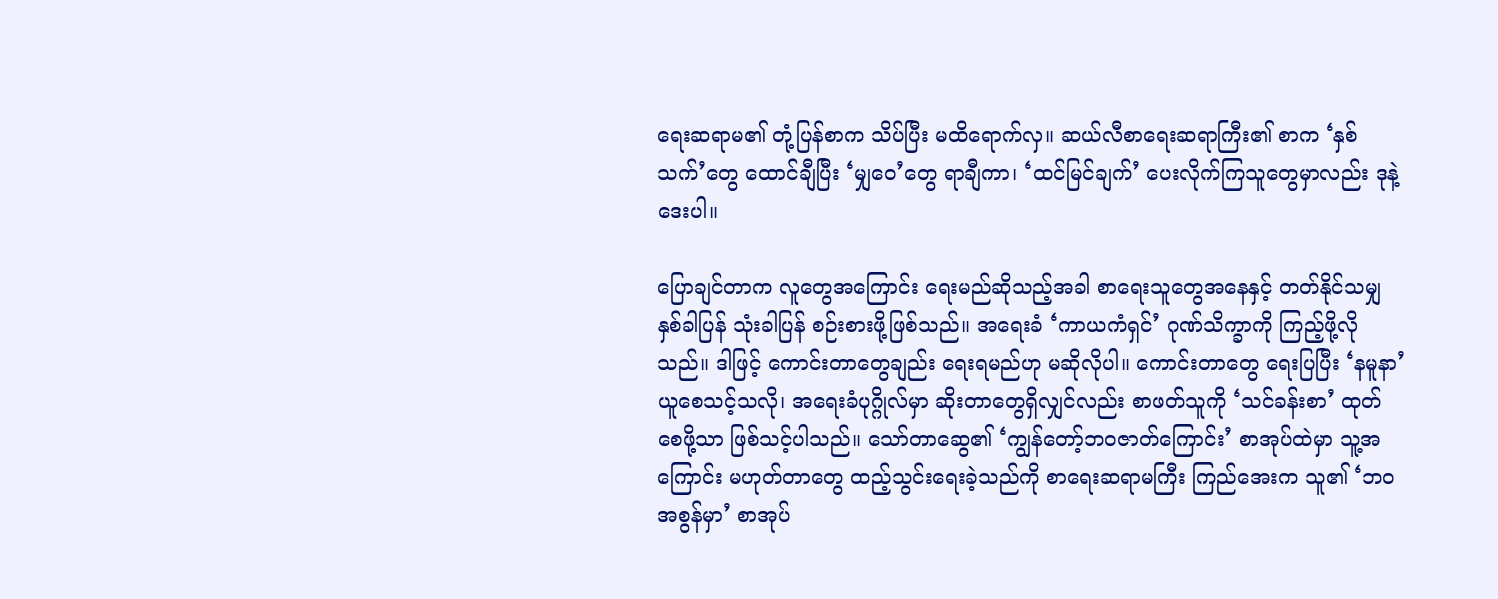ရေးဆရာမ၏ တုံ့ပြန်စာက သိပ်ပြီး မထိရောက်လှ။ ဆယ်လီစာရေးဆရာကြီး၏ စာက ‘နှစ်သက်’တွေ ထောင်ချီပြီး ‘မျှဝေ’တွေ ရာချီကာ၊ ‘ထင်မြင်ချက်’ ပေးလိုက်ကြသူတွေမှာလည်း ဒုနဲ့ဒေးပါ။

ပြောချင်တာက လူတွေအကြောင်း ရေးမည်ဆိုသည့်အခါ စာရေးသူတွေအနေနှင့် တတ်နိုင်သမျှ နှစ်ခါပြန် သုံးခါပြန် စဉ်းစားဖို့ဖြစ်သည်။ အရေးခံ ‘ကာယကံရှင်’ ဂုဏ်သိက္ခာကို ကြည့်ဖို့လိုသည်။ ဒါဖြင့် ကောင်းတာတွေချည်း ရေးရမည်ဟု မဆိုလိုပါ။ ကောင်းတာတွေ ရေးပြပြီး ‘နမူနာ’ ယူစေသင့်သလို၊ အရေးခံပုဂ္ဂိုလ်မှာ ဆိုးတာတွေရှိလျှင်လည်း စာဖတ်သူကို ‘သင်ခန်းစာ’ ထုတ်စေဖို့သာ ဖြစ်သင့်ပါသည်။ သော်တာဆွေ၏ ‘ကျွန်တော့်ဘဝဇာတ်ကြောင်း’ စာအုပ်ထဲမှာ သူ့အကြောင်း မဟုတ်တာတွေ ထည့်သွင်းရေးခဲ့သည်ကို စာရေးဆရာမကြီး ကြည်အေးက သူ၏ ‘ဘဝအစွန်မှာ’ စာအုပ်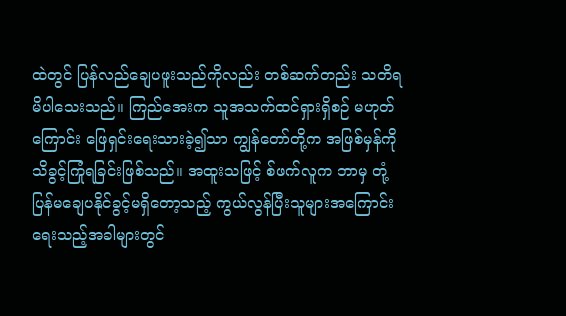ထဲတွင် ပြန်လည်ချေပဖူးသည်ကိုလည်း တစ်ဆက်တည်း သတိရမိပါသေးသည်။ ကြည်အေးက သူအသက်ထင်ရှားရှိစဉ် မဟုတ်ကြောင်း ဖြေရှင်းရေးသားခဲ့၍သာ ကျွန်တော်တို့က အဖြစ်မှန်ကို သိခွင့်ကြုံရခြင်းဖြစ်သည်။ အထူးသဖြင့် စ်ဖက်လူက ဘာမှ တုံ့ပြန်မချေပနိုင်ခွင့်မရှိတော့သည့် ကွယ်လွန်ပြီးသူများအကြောင်း ရေးသည့်အခါများတွင်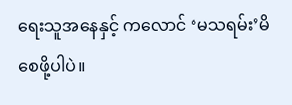ရေးသူအနေနှင့် ကလောင် ‘မသရမ်း’မိစေဖို့ပါပဲ။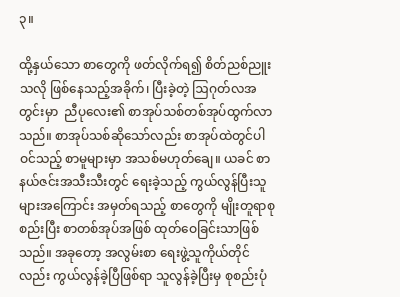၃။

ထို့နှယ်သော စာတွေကို ဖတ်လိုက်ရ၍ စိတ်ညစ်ညူးသလို ဖြစ်နေသည့်အခိုက်၊ ပြီးခဲ့တဲ့ ဩဂုတ်လအတွင်းမှာ  ညီပုလေး၏ စာအုပ်သစ်တစ်အုပ်ထွက်လာသည်။ စာအုပ်သစ်ဆိုသော်လည်း စာအုပ်ထဲတွင်ပါဝင်သည့် စာမူများမှာ အသစ်မဟုတ်ချေ။ ယခင် စာနယ်ဇင်းအသီးသီးတွင် ရေးခဲ့သည့် ကွယ်လွန်ပြီးသူများအကြောင်း အမှတ်ရသည့် စာတွေကို မျိုးတူရာစုစည်းပြီး စာတစ်အုပ်အဖြစ် ထုတ်ဝေခြင်းသာဖြစ်သည်။ အခုတော့ အလွမ်းစာ ရေးဖွဲ့သူကိုယ်တိုင်လည်း ကွယ်လွန်ခဲ့ပြီဖြစ်ရာ သူလွန်ခဲ့ပြီးမှ စုစည်းပုံ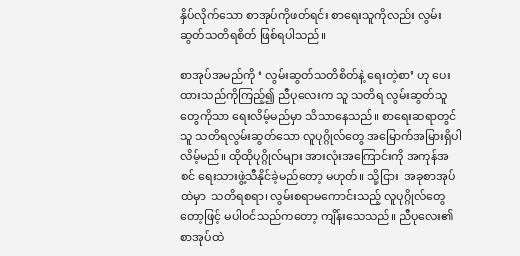နှိပ်လိုက်သော စာအုပ်ကိုဖတ်ရင်း စာရေးသူကိုလည်း လွမ်းဆွတ်သတိရစိတ် ဖြစ်ရပါသည်။

စာအုပ်အမည်ကို ‘ လွမ်းဆွတ်သတိစိတ်နဲ့ ရေးတဲ့စာ’ ဟု ပေးထားသည်ကိုကြည့်၍ ညီပုလေးက သူ သတိရ လွမ်းဆွတ်သူတွေကိုသာ ရေးလိမ့်မည်မှာ သိသာနေသည်။ စာရေးဆရာတွင် သူ သတိရလွမ်းဆွတ်သော လူပုဂ္ဂိုလ်တွေ အမြောက်အမြားရှိပါလိမ့်မည်။ ထိုထိုပုဂ္ဂိုလ်များ အားလုံးအကြောင်းကို အကုန်အစင် ရေးသားဖွဲ့သီနိုင်ခဲ့မည်တော့ မဟုတ်။ သို့ငြား  အခုစာအုပ်ထဲမှာ  သတိရစရာ၊ လွမ်းစရာမကောင်းသည့် လူပုဂ္ဂိုလ်တွေတော့ဖြင့် မပါဝင်သည်ကတော့ ကျိန်းသေသည်။ ညီပုလေး၏ စာအုပ်ထဲ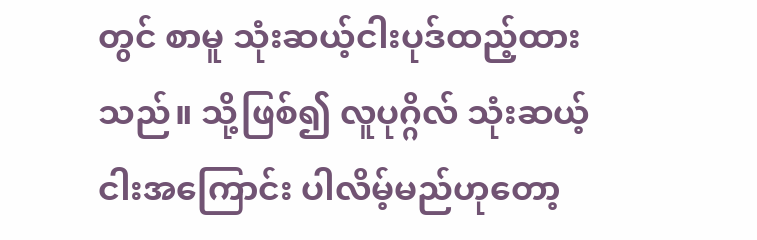တွင် စာမူ သုံးဆယ့်ငါးပုဒ်ထည့်ထားသည်။ သို့ဖြစ်၍ လူပုဂ္ဂိလ် သုံးဆယ့်ငါးအကြောင်း ပါလိမ့်မည်ဟုတော့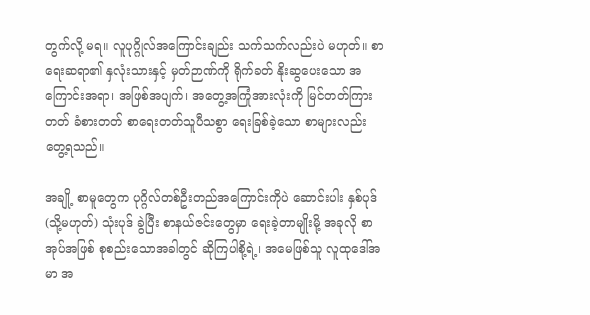တွက်လို့ မရ။ လူပုဂ္ဂိုလ်အကြောင်းချည်း သက်သက်လည်းပဲ မဟုတ်။ စာရေးဆရာ၏ နှလုံးသားနှင့် မှတ်ဉာဏ်ကို ရိုက်ခတ် နိုးဆွပေးသော အကြောင်းအရာ၊ အဖြစ်အပျက်၊ အတွေ့အကြုံအားလုံးကို မြင်တတ်ကြားတတ် ခံစားတတ် စာရေးတတ်သူပီသစွာ ရေးခြစ်ခဲ့သော စာများလည်း တွေ့ရသည်။

အချို့ စာမူတွေက ပုဂ္ဂိလ်တစ်ဦးတည်အကြောင်းကိုပဲ ဆောင်းပါး နှစ်ပုဒ် (သို့မဟုတ်) သုံးပုဒ် ခွဲပြီး စာနယ်ဇင်းတွေမှာ ရေးခဲ့တာမျိုးမို့ အခုလို စာအုပ်အဖြစ် စုစည်းသောအခါတွင် ဆိုကြပါစို့ရဲ့၊ အမေဖြစ်သူ လူထုဒေါ်အမာ အ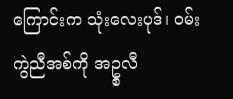ကြောင်းက သုံးလေးပုဒ်၊ ဝမ်းကွဲညီအစ်ကို အဥ္စလီ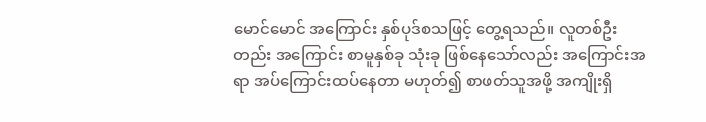မောင်မောင် အကြောင်း နှစ်ပုဒ်စသဖြင့် တွေ့ရသည်။ လူတစ်ဦးတည်း အကြောင်း စာမူနှစ်ခု သုံးခု ဖြစ်နေသော်လည်း အကြောင်းအရာ အပ်ကြောင်းထပ်နေတာ မဟုတ်၍ စာဖတ်သူအဖို့ အကျိုးရှိ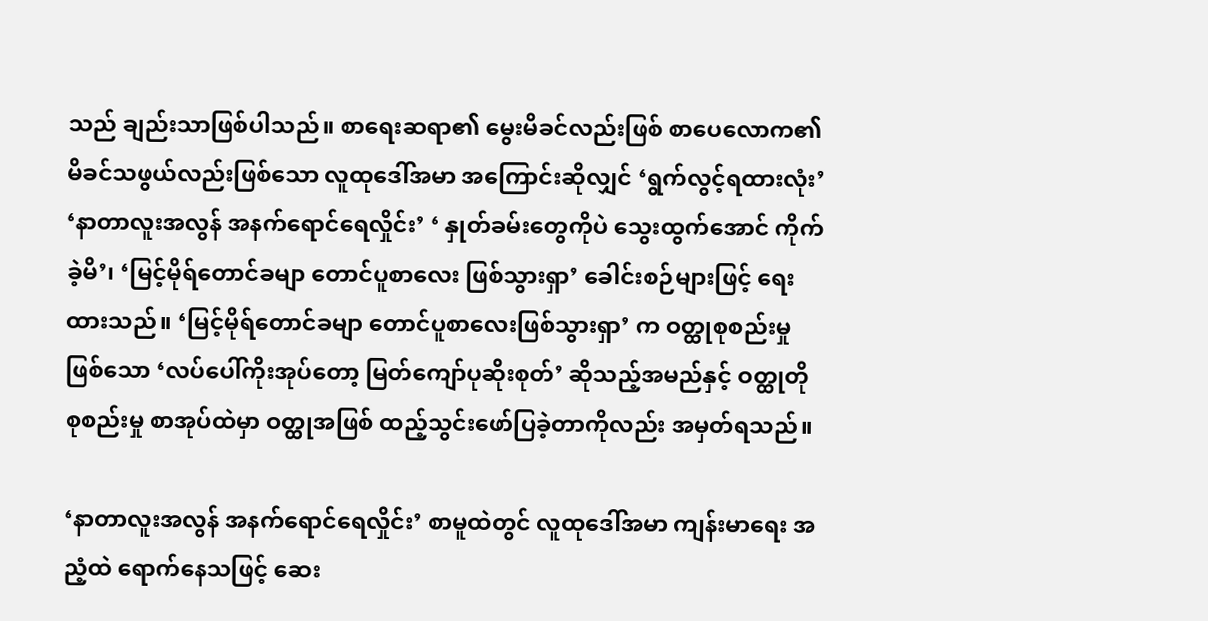သည် ချည်းသာဖြစ်ပါသည်။ စာရေးဆရာ၏ မွေးမိခင်လည်းဖြစ် စာပေလောက၏ မိခင်သဖွယ်လည်းဖြစ်သော လူထုဒေါ်အမာ အကြောင်းဆိုလျှင် ‘ရွက်လွင့်ရထားလုံး’ ‘နာတာလူးအလွန် အနက်ရောင်ရေလှိုင်း’ ‘ နှုတ်ခမ်းတွေကိုပဲ သွေးထွက်အောင် ကိုက်ခဲ့မိ’၊ ‘မြင့်မိုရ်တောင်ခမျာ တောင်ပူစာလေး ဖြစ်သွားရှာ’ ခေါင်းစဉ်များဖြင့် ရေးထားသည်။ ‘မြင့်မိုရ်တောင်ခမျာ တောင်ပူစာလေးဖြစ်သွားရှာ’ က ဝတ္ထုစုစည်းမှုဖြစ်သော ‘လပ်ပေါ်ကိုးအုပ်တော့ မြတ်ကျော်ပုဆိုးစုတ်’ ဆိုသည့်အမည်နှင့် ဝတ္ထုတို စုစည်းမှု စာအုပ်ထဲမှာ ဝတ္ထုအဖြစ် ထည့်သွင်းဖော်ပြခဲ့တာကိုလည်း အမှတ်ရသည်။

‘နာတာလူးအလွန် အနက်ရောင်ရေလှိုင်း’ စာမူထဲတွင် လူထုဒေါ်အမာ ကျန်းမာရေး အညံ့ထဲ ရောက်နေသဖြင့် ဆေး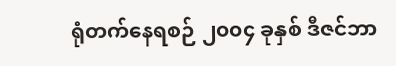ရုံတက်နေရစဉ် ၂၀၀၄ ခုနှစ် ဒီဇင်ဘာ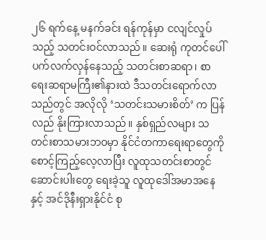၂၆ ရက်နေ့ မနက်ခင်း ရန်ကုန်မှာ ငလျင်လှုပ်သည့် သတင်းဝင်လာသည်။ ဆေးရုံ ကုတင်ပေါ် ပက်လက်လှန်နေသည့် သတင်းစာဆရာ၊ စာရေးဆရာမကြီး၏နားထဲ ဒီသတင်းရောက်လာသည်တွင် အလိုလို ‘သတင်းသမားစိတ်’ က ပြန်လည် နိုးကြားလာသည်။ နှစ်ရှည်လများ သတင်းစာသမားဘဝမှာ နိုင်ငံတကာရေးရာတွေကို စောင့်ကြည့်လေ့လာပြီး လူထုသတင်းစာတွင် ဆောင်းပါးတွေ ရေးခဲ့သူ လူထုဒေါ်အမာအနေနှင့် အင်ဒိုနီးရှားနိုင်ငံ စု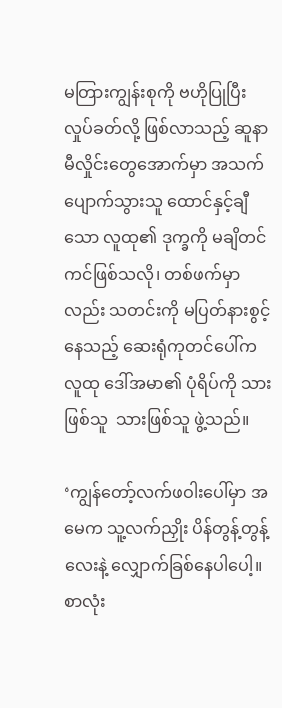မတြားကျွန်းစုကို ဗဟိုပြုပြီး လှုပ်ခတ်လို့ ဖြစ်လာသည့် ဆူနာမီလှိုင်းတွေအောက်မှာ အသက်ပျောက်သွားသူ ထောင်နှင့်ချီသော လူထု၏ ဒုက္ခကို မချိတင်ကင်ဖြစ်သလို၊ တစ်ဖက်မှာလည်း သတင်းကို မပြတ်နားစွင့်နေသည့် ဆေးရုံကုတင်ပေါ်က လူထု ဒေါ်အမာ၏ ပုံရိပ်ကို သားဖြစ်သူ  သားဖြစ်သူ ဖွဲ့သည်။

‘ကျွန်တော့်လက်ဖဝါးပေါ်မှာ အမေက သူ့လက်ညှိုး ပိန်တွန့်တွန့်လေးနဲ့ လျှောက်ခြစ်နေပါပေါ့။ စာလုံး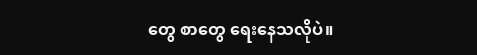တွေ စာတွေ ရေးနေသလိုပဲ။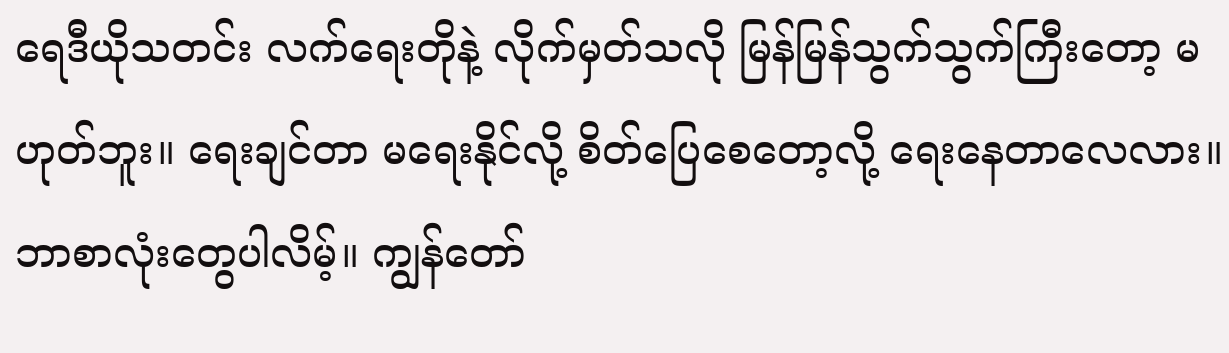ရေဒီယိုသတင်း လက်ရေးတိုနဲ့ လိုက်မှတ်သလို မြန်မြန်သွက်သွက်ကြီးတော့ မဟုတ်ဘူး။ ရေးချင်တာ မရေးနိုင်လို့ စိတ်ပြေစေတော့လို့ ရေးနေတာလေလား။ ဘာစာလုံးတွေပါလိမ့်။ ကျွန်တော်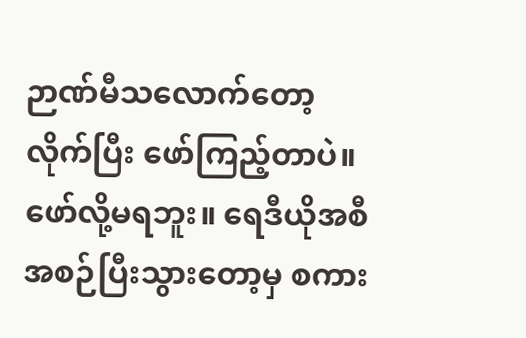ဉာဏ်မီသလောက်တော့ လိုက်ပြီး ဖော်ကြည့်တာပဲ။ ဖော်လို့မရဘူး။ ရေဒီယိုအစီအစဉ်ပြီးသွားတော့မှ စကား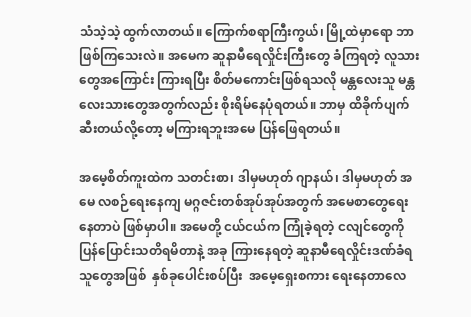သံသဲ့သဲ့ ထွက်လာတယ်။ ကြောက်စရာကြီးကွယ်၊ မြို့ထဲမှာရော ဘာဖြစ်ကြသေးလဲ။ အမေက ဆူနာမီရေလှိုင်းကြီးတွေ ခံကြရတဲ့ လူသားတွေအကြောင်း ကြားရပြီး စိတ်မကောင်းဖြစ်ရသလို မန္တလေးသူ မန္တလေးသားတွေအတွက်လည်း စိုးရိမ်နေပုံရတယ်။ ဘာမှ ထိခိုက်ပျက်ဆီးတယ်လို့တော့ မကြားရဘူးအမေ ပြန်ဖြေရတယ်။

အမေ့စိတ်ကူးထဲက သတင်းစာ၊ ဒါမှမဟုတ် ဂျာနယ်၊ ဒါမှမဟုတ် အမေ လစဉ်‌ရေးနေကျ မဂ္ဂဇင်းတစ်အုပ်အုပ်အတွက် အမေစာတွေရေးနေတာပဲ ဖြစ်မှာပါ။ အမေတို့ ငယ်ငယ်က ကြုံခဲ့ရတဲ့ ငလျင်တွေကို ပြန်ပြောင်းသတိရမိတာနဲ့ အခု ကြားနေရတဲ့ ဆူနာမီရေလှိုင်းဒဏ်ခံရသူတွေအဖြစ်  နှစ်ခုပေါင်းစပ်ပြီး  အမေ့ရှေးစကား ရေးနေတာလေ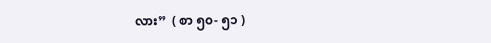လား”  ( စာ ၅၀- ၅၁ )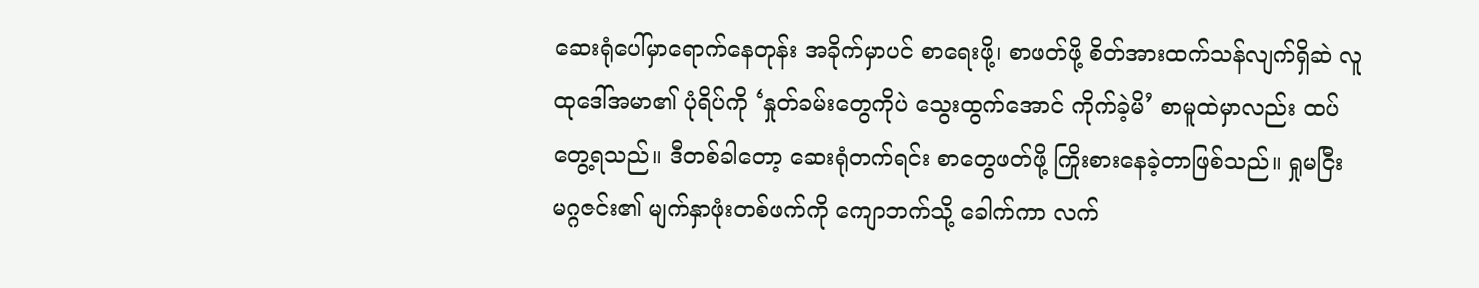ဆေးရုံပေါ်မှာရောက်နေတုန်း အခိုက်မှာပင် စာရေးဖို့၊ စာဖတ်ဖို့ စိတ်အားထက်သန်လျက်ရှိဆဲ လူထုဒေါ်အမာ၏ ပုံရိပ်ကို ‘နှုတ်ခမ်းတွေကိုပဲ သွေးထွက်အောင် ကိုက်ခဲ့မိ’ စာမူထဲမှာလည်း ထပ်တွေ့ရသည်။ ဒီတစ်ခါတော့ ဆေးရုံတက်ရင်း စာတွေဖတ်ဖို့ ကြိုးစားနေခဲ့တာဖြစ်သည်။ ရှုမငြီးမဂ္ဂဇင်း၏ မျက်နှာဖုံးတစ်ဖက်ကို ကျောဘက်သို့ ခေါက်ကာ လက်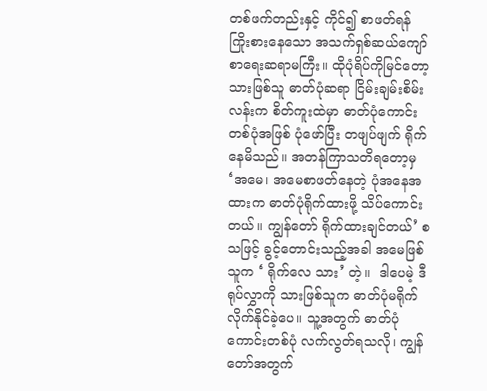တစ်ဖက်တည်းနှင့် ကိုင်၍ စာဖတ်ရန် ကြိုးစားနေသော အသက်ရှစ်ဆယ်ကျော် စာရေးဆရာမကြီး။ ထိုပုံရိပ်ကိုမြင်တော့ သားဖြစ်သူ ဓာတ်ပုံဆရာ ငြိမ်းချမ်းစိမ်းလန်းက စိတ်ကူးထဲမှာ ဓာတ်ပုံကောင်းတစ်ပုံအဖြစ် ပုံဖော်ပြီး တဖျပ်ဖျက် ရိုက်နေမိသည်။ အတန်ကြာသတိရတော့မှ ‘အမေ၊ အမေစာဖတ်နေတဲ့ ပုံအနေအထားက ဓာတ်ပုံရိုက်ထားဖို့ သိပ်ကောင်းတယ်။ ကျွန်တော် ရိုက်ထားချင်တယ်’ စသဖြင့် ခွင့်တောင်းသည့်အခါ အမေဖြစ်သူက ‘ ရိုက်လေ သား’ တဲ့။  ဒါပေမဲ့ ဒီရုပ်လွှာကို သားဖြစ်သူက ဓာတ်ပုံမရိုက်လိုက်နိုင်ခဲ့ပေ။ သူ့အတွက် ဓာတ်ပုံကောင်းတစ်ပုံ လက်လွတ်ရသလို၊ ကျွန်တော်အတွက်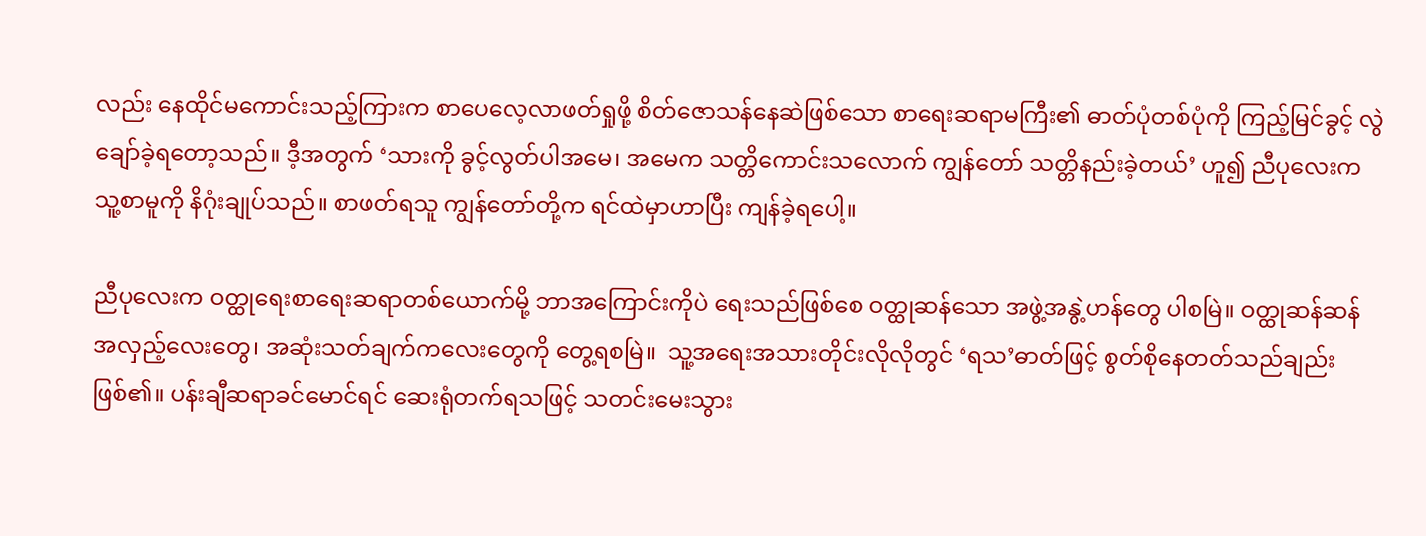လည်း နေထိုင်မကောင်းသည့်ကြားက စာပေလေ့လာဖတ်ရှုဖို့ စိတ်ဇောသန်နေဆဲဖြစ်သော စာရေးဆရာမကြီး၏ ဓာတ်ပုံတစ်ပုံကို ကြည့်မြင်ခွင့် လွဲချော်ခဲ့ရတော့သည်။ ဒီ့အတွက် ‘သားကို ခွင့်လွတ်ပါအမေ၊ အမေက သတ္တိကောင်းသလောက် ကျွန်တော် သတ္တိနည်းခဲ့တယ်’ ဟူ၍ ညီပုလေးက သူ့စာမူကို နိဂုံးချုပ်သည်။ စာဖတ်ရသူ ကျွန်တော်တို့က ရင်ထဲမှာဟာပြီး ကျန်ခဲ့ရပေါ့။

ညီပုလေးက ဝတ္ထုရေးစာရေးဆရာတစ်ယောက်မို့ ဘာအကြောင်းကိုပဲ ရေးသည်ဖြစ်စေ ဝတ္ထုဆန်သော အဖွဲ့အနွဲ့ဟန်တွေ ပါစမြဲ။ ဝတ္ထုဆန်ဆန် အလှည့်လေးတွေ၊ အဆုံးသတ်ချက်ကလေးတွေကို တွေ့ရစမြဲ။  သူ့အရေးအသားတိုင်းလိုလိုတွင် ‘ရသ’ဓာတ်ဖြင့် စွတ်စိုနေတတ်သည်ချည်းဖြစ်၏။ ပန်းချီဆရာခင်မောင်ရင် ဆေးရုံတက်ရသဖြင့် သတင်းမေးသွား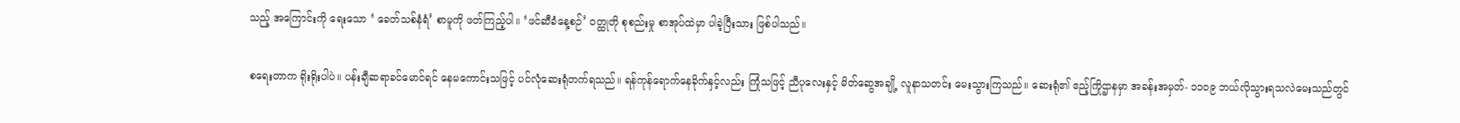သည့် အကြောင်းကို ရေးသော ‘ ခေတ်သစ်နံရံ’ စာမူကို ဖတ်ကြည့်ပါ။ ‘ဖင်ဆီခံနေ့စဉ်’ ဝတ္ထုတို စုစည်းမှု စာအုပ်ထဲမှာ ပါခဲ့ပြီးသား ဖြစ်ပါသည်။

စရေးတာက ရိုးရိုးပါပဲ။ ပန်းချီဆရာခင်မောင်ရင် နေမကောင်းသဖြင့် ပင်လုံဆေးရုံတက်ရသည်။ ရန်ကုန်ရောက်နေခိုက်နှင့်လည်း ကြုံသဖြင့် ညီပုလေးနှင့် မိတ်ဆွေအချို့ လူနာသတင်း မေးသွားကြသည်။ ဆေးရုံ၏ ဧည့်ကြိုဌာနမှာ အခန်းအမှတ်- ၁၁၀၉ ဘယ်လိုသွားရသလဲမေးသည်တွင်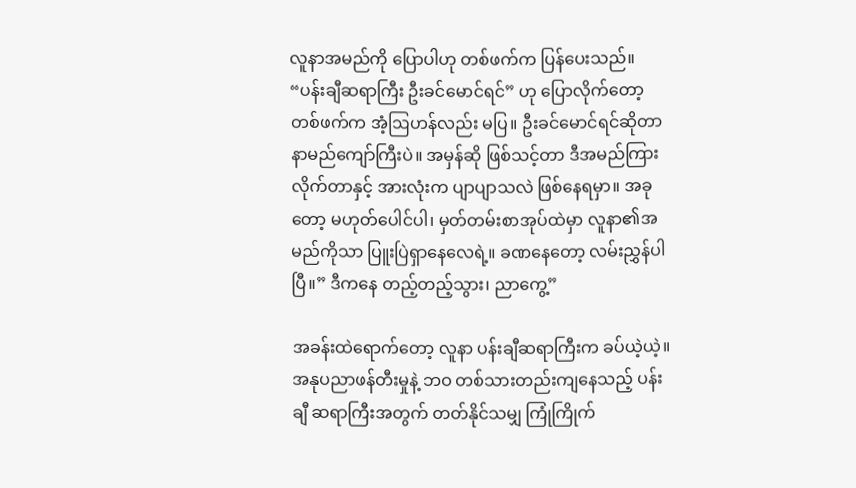လူနာအမည်ကို ပြောပါဟု တစ်ဖက်က ပြန်ပေးသည်။ “ပန်းချီဆရာကြီး ဦးခင်မောင်ရင်” ဟု ပြောလိုက်တော့ တစ်ဖက်က အံ့ဩဟန်လည်း မပြ။ ဦးခင်မောင်ရင်ဆိုတာ နာမည်ကျော်ကြီးပဲ။ အမှန်ဆို ဖြစ်သင့်တာ ဒီအမည်ကြားလိုက်တာနှင့် အားလုံးက ပျာပျာသလဲ ဖြစ်နေရမှာ။ အခုတော့ မဟုတ်ပေါင်ပါ၊ မှတ်တမ်းစာအုပ်ထဲမှာ လူနာ၏အမည်ကိုသာ ပြူးပြဲရှာနေလေရဲ့။ ခဏနေတော့ လမ်းညွှန်ပါပြီ။” ဒီကနေ တည့်တည့်သွား၊ ညာကွေ့”

အခန်းထဲရောက်တော့ လူနာ ပန်းချီဆရာကြီးက ခပ်ယဲ့ယဲ့။ အနုပညာဖန်တီးမှုနဲ့ ဘဝ တစ်သားတည်းကျနေသည့် ပန်းချီ ဆရာကြီးအတွက် တတ်နိုင်သမျှ ကြုံကြိုက်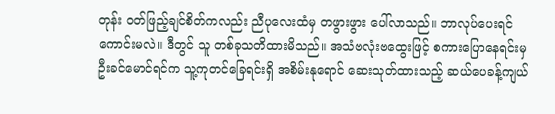တုန်း ဝတ်ဖြည့်ချင်စိတ်ကလည်း ညီပုလေးထံမှ တဖွားဖွား ပေါ်လာသည်။ ဘာလုပ်ပေးရင် ကောင်းမလဲ။ ဒီတွင် သူ တစ်ခုသတိထားမိသည်။ အသံဗလုံးဗထွေးဖြင့် စကားပြောနေရင်းမှ ဦးခင်မောင်ရင်က သူ့ကုတင်ခြေရင်းရှိ အစိမ်းနုရောင် ဆေးသုတ်ထားသည့် ဆယ်ပေခန့်ကျယ်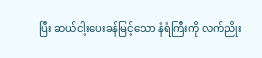ပြီး ဆယ်ငါ့းပေးခန်မြင့်သော နံရံကြီးကို လက်ညိုး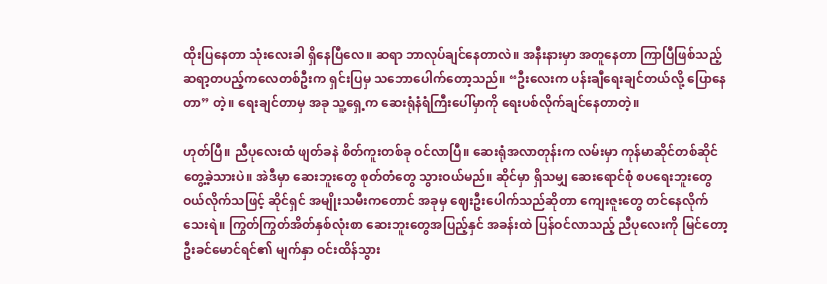ထိုးပြနေတာ သုံးလေးခါ ရှိနေပြီလေ။ ဆရာ ဘာလုပ်ချင်နေတာလဲ။ အနီးနားမှာ အတူနေတာ ကြာပြီဖြစ်သည့် ဆရာ့တပည့်ကလေတစ်ဦးက ရှင်းပြမှ သဘောပေါက်တော့သည်။ “ဦးလေးက ပန်းချီရေးချင်တယ်လို့ ပြောနေတာ” တဲ့။ ရေးချင်တာမှ အခု သူ့ရှေ့က ဆေးရုံနံရံကြီးပေါ်မှာကို ရေးပစ်လိုက်ချင်နေတာတဲ့။

ဟုတ်ပြီ။ ညီပုလေးထံ ဖျတ်ခနဲ စိတ်ကူးတစ်ခု ဝင်လာပြီ။ ဆေးရုံအလာတုန်းက လမ်းမှာ ကုန်မာဆိုင်တစ်ဆိုင် တွေ့ခဲ့သားပဲ။ အဲဒီမှာ ဆေးဘူးတွေ စုတ်တံတွေ သွားဝယ်မည်။ ဆိုင်မှာ ရှိသမျှ ဆေးရောင်စုံ စပရေးဘူးတွေ ဝယ်လိုက်သဖြင့် ဆိုင်ရှင် အမျိုးသမီးကတောင် အခုမှ ဈေးဦးပေါက်သည်ဆိုတာ ကျေးဇူးတွေ တင်နေလိုက်သေးရဲ။ ကြွတ်ကြွတ်အိတ်နှစ်လုံးစာ ဆေးဘူးတွေအပြည့်နှင် အခန်းထဲ ပြန်ဝင်လာသည့် ညီပုလေးကို မြင်တော့ ဦးခင်မောင်ရင်၏ မျက်နှာ ဝင်းထိန်သွား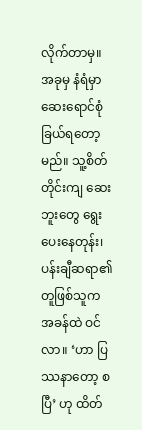လိုက်တာမှ။ အခုမှ နံရံမှာ ဆေးရောင်စုံ ခြယ်ရတော့မည်။ သူ့စိတ်တိုင်းကျ ဆေးဘူးတွေ ရွေးပေးနေတုန်း၊ ပန်းချီဆရာ၏ တူဖြစ်သူက အခန်ထဲ ဝင်လာ။ ‘ဟာ ပြဿနာတော့ စပြီ’ ဟု ထိတ်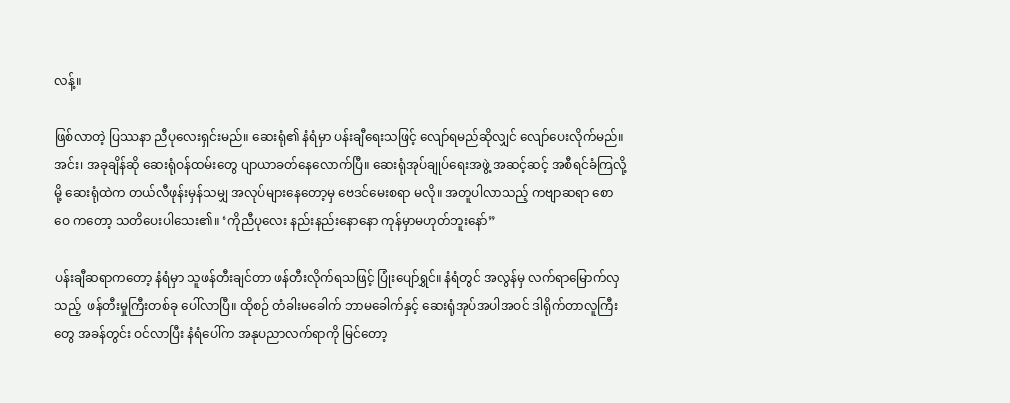လန့်။

ဖြစ်လာတဲ့ ပြဿနာ ညီပုလေးရှင်းမည်။ ဆေးရုံ၏ နံရံမှာ ပန်းချီရေးသဖြင့် လျော်ရမည်ဆိုလျှင် လျော်ပေးလိုက်မည်။ အင်း၊ အခုချိန်ဆို ဆေးရုံဝန်ထမ်းတွေ ပျာယာခတ်နေလောက်ပြီ။ ဆေးရုံအုပ်ချုပ်ရေးအဖွဲ့ အဆင့်ဆင့် အစီရင်ခံကြလို့မို့ ဆေးရုံထဲက တယ်လီဖုန်းမှန်သမျှ အလုပ်များနေတော့မှ ဗေဒင်မေးစရာ မလို။ အတူပါလာသည့် ကဗျာဆရာ စောဝေ ကတော့ သတိပေးပါသေး၏။ ‘ကိုညီပုလေး နည်းနည်းနောနော ကုန်မှာမဟုတ်ဘူးနော်”

ပန်းချီဆရာကတော့ နံရံမှာ သူဖန်တီးချင်တာ ဖန်တီးလိုက်ရသဖြင့် ပြုံးပျော်ရွှင်။ နံရံတွင် အလွန်မှ လက်ရာမြောက်လှသည့်  ဖန်တီးမှုကြီးတစ်ခု ပေါ်လာပြီ။ ထိုစဉ် တံခါးမခေါက် ဘာမခေါက်နှင့် ဆေးရုံအုပ်အပါအဝင် ဒါရိုက်တာလူကြီးတွေ အခန်တွင်း ဝင်လာပြီး နံရံပေါ်က အနုပညာလက်ရာကို မြင်တော့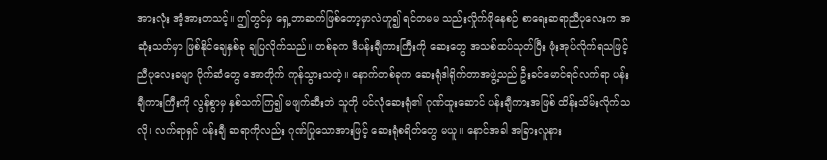အားလုံး အံ့အားတသင့်။ ဤတွင်မှ ရှေ့ဘာဆက်ဖြစ်တော့မှာလဲဟူ၍ ရင်တမမ သည်းလှိုက်ဖိုနေစဉ် စာရေးဆရာညီပုလေးက အဆုံးသတ်မှာ ဖြစ်နိုင်ချေနှစ်ခု ချပြလိုက်သည်။ တစ်ခုက ဒီပန်းချီကားကြီးကို ဆေးတွေ အသစ်ထပ်သုတ်ပြီး ဖုံးအုပ်လိုက်ရသဖြင့် ညီပုလေးခမျာ ပိုက်ဆံတွေ အောတိုက် ကုန်သွားသတဲ့။ နောက်တစ်ခုက ဆေးရုံဒါရိုက်တာအဖွဲ့သည် ဦးခင်မောင်ရင်လက်ရာ ပန်းချီကားကြီးကို လွန်စွာမှ နှစ်သက်ကြ၍ မဖျက်ဆီးဘဲ သူတို ပင်လုံဆေးရုံ၏ ဂုဏ်ထူးဆောင် ပန်းချီကားအဖြစ် ထိန်းသိမ်းလိုက်သလို၊ လက်ရာရှင် ပန်းချီ ဆရာကိုလည်း ဂုဏ်ပြုသောအားဖြင့် ဆေးရုံစရိတ်တွေ မယူ။ နောင်အခါ အခြားလူနား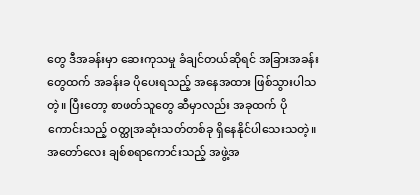တွေ ဒီအခန်းမှာ ဆေးကုသမှု ခံချင်တယ်ဆိုရင် အခြားအခန်းတွေထက် အခန်းခ ပိုပေးရသည့် အနေအထား ဖြစ်သွားပါသတဲ့။ ပြီးတော့ စာဖတ်သူတွေ ဆီမှာလည်း အခုထက် ပိုကောင်းသည့် ဝတ္ထုအဆုံးသတ်တစ်ခု ရှိနေနိုင်ပါသေးသတဲ့။  အတော်လေး ချစ်စရာကောင်းသည့် အဖွဲ့အ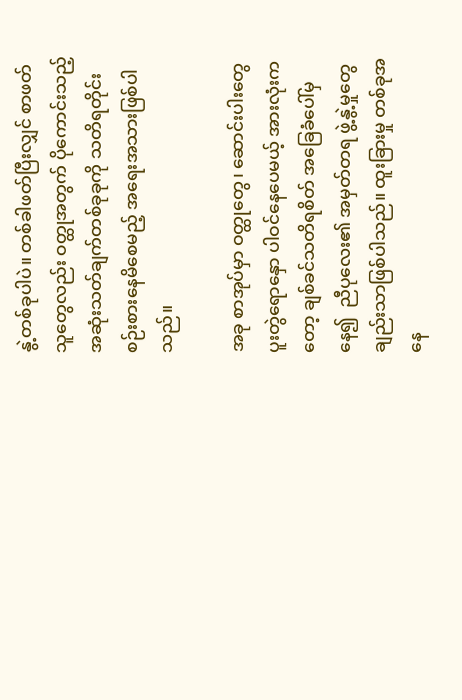နွဲ့တစ်ခုပါပဲ။ တစ်ခါဖတ်ပြီးလျှင် စာဖတ်သူတွေလည်း ဝတ္ထုအတွက် ပိုကောင်းသည့် အဆုံးသတ်ချက်တစ်ခုခုကို သတိရတိုင်း စဉ်းစားနေမိစေမည့် အရေးအသားဖြစ်ပါသည်။

အခု စာအုပ်မှာ ဝတ္ထုတွေ၊ ဆောင်းပါးတွေ ပူးတွဲရောနှော ပါဝင်နေပေမယ့် အားလုံးကတော့ ချစ်ခင်သတိရစိတ် အခြေခံပေါ်မှနေ၍  ညီပုလေး၏ အမှတ်တရ ဖွဲ့နွဲ့မှုတွေချည်းသာဖြစ်ပါသည်။ ထူးခြားမှု တစ်ခုအနေ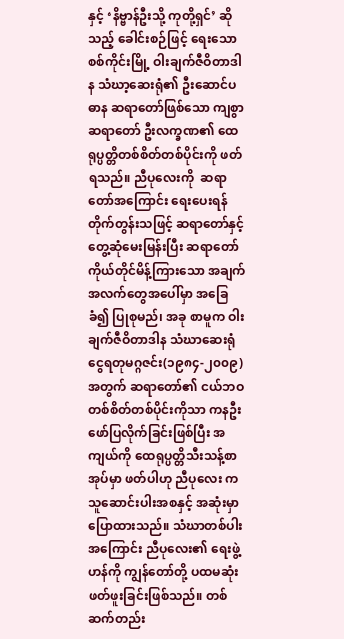နှင့် ‘နိဗ္ဗာန်ဦးသို့ ကုတို့ရှင်’ ဆိုသည့် ခေါင်းစဉ်ဖြင့် ရေးသော စစ်ကိုင်းမြို့ ဝါးချက်ဇီဝိတာဒါန သံဃာ့ဆေးရုံ၏ ဦးဆောင်ပဓာန ဆရာတော်ဖြစ်သော ကျစွာဆရာတော် ဦးလက္ခဏ၏ ထေရုပ္ပတ္တိတစ်စိတ်တစ်ပိုင်းကို ဖတ်ရသည်။ ညီပုလေးကို  ဆရာတော်အကြောင်း ရေးပေးရန် တိုက်တွန်းသဖြင့် ဆရာတော်နှင့် တွေ့ဆုံမေးမြန်းပြီး ဆရာတော်ကိုယ်တိုင်မိန့်ကြားသော အချက်အလက်တွေအပေါ်မှာ အခြေခံ၍ ပြုစုမည်၊ အခု စာမူက ဝါးချက်ဇီဝိတာဒါန သံဃာဆေးရုံ ငွေရတုမဂ္ဂဇင်း(၁၉၈၄-၂၀၀၉) အတွက် ဆရာတော်၏ ငယ်ဘဝတစ်စိတ်တစ်ပိုင်းကိုသာ ကနဦး ဖော်ပြလိုက်ခြင်းဖြစ်ပြီး အကျယ်ကို ထေရုပ္ပတ္တိသီးသန့်စာအုပ်မှာ ဖတ်ပါဟု ညီပုလေး က သူဆောင်းပါးအစနှင့် အဆုံးမှာ ပြောထားသည်။ သံဃာတစ်ပါးအကြောင်း ညီပုလေး၏ ရေးဖွဲ့ဟန်ကို ကျွန်တော်တို့ ပထမဆုံး ဖတ်ဖူးခြင်းဖြစ်သည်။ တစ်ဆက်တည်း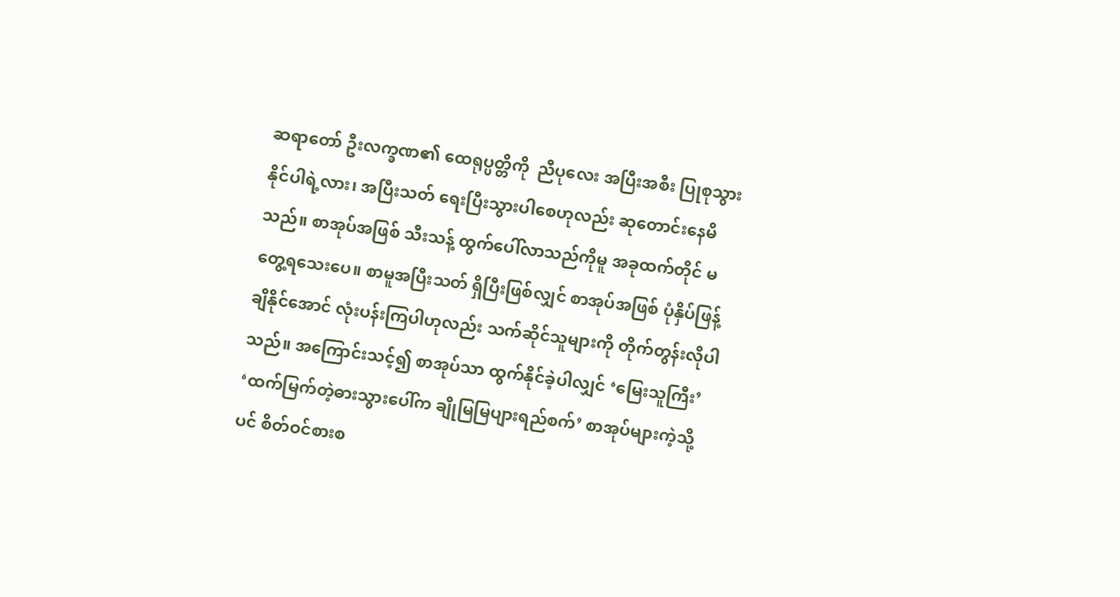ဆရာတော် ဦးလက္ခဏ၏ ထေရုပ္ပတ္တိကို  ညီပုလေး အပြီးအစီး ပြုစုသွားနိုင်ပါရဲ့လား၊ အပြီးသတ် ရေးပြီးသွားပါစေဟုလည်း ဆုတောင်းနေမိသည်။ စာအုပ်အဖြစ် သီးသန့် ထွက်ပေါ်လာသည်ကိုမူ အခုထက်တိုင် မတွေ့ရသေးပေ။ စာမူအပြီးသတ် ရှိပြီးဖြစ်လျှင် စာအုပ်အဖြစ် ပုံနှိပ်ဖြန့်ချိနိုင်အောင် လုံးပန်းကြပါဟုလည်း သက်ဆိုင်သူများကို တိုက်တွန်းလိုပါသည်။ အကြောင်းသင့်၍ စာအုပ်သာ ထွက်နိုင်ခဲ့ပါလျှင် ‘မြေးသူကြီး’ ‘ထက်မြက်တဲ့ဓားသွားပေါ်က ချိုမြမြပျားရည်စက်’ စာအုပ်များကဲ့သို့ပင် စိတ်ဝင်စားစ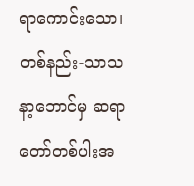ရာကောင်းသော၊ တစ်နည်း-သာသနာ့ဘောင်မှ ဆရာတော်တစ်ပါးအ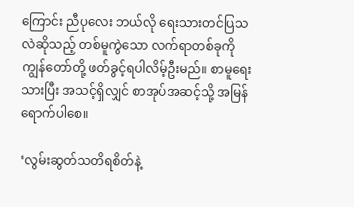ကြောင်း ညီပုလေး ဘယ်လို ရေးသားတင်ပြသလဲဆိုသည့် တစ်မူကွဲသော လက်ရာတစ်ခုကို ကျွန်တော်တို့ ဖတ်ခွင့်ရပါလိမ့်ဦးမည်။ စာမူရေးသားပြီး အသင့်ရှိလျှင် စာအုပ်အဆင့်သို့ အမြန်ရောက်ပါစေ။

‘လွမ်းဆွတ်သတိရစိတ်နဲ့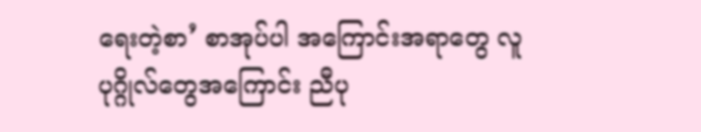ရေးတဲ့စာ’ စာအုပ်ပါ အကြောင်းအရာတွေ လူပုဂ္ဂိုလ်တွေအကြောင်း ညီပု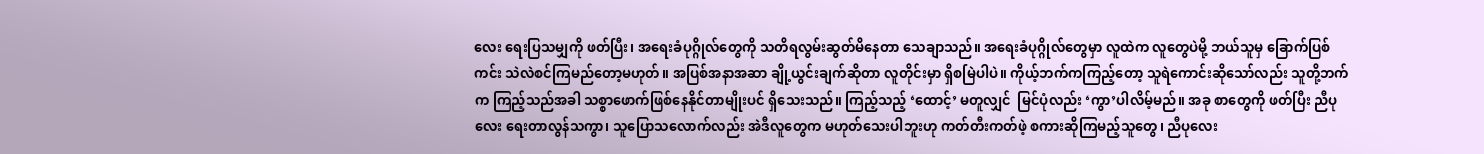လေး ရေးပြသမျှကို ဖတ်ပြီး၊ အရေးခံပုဂ္ဂိုလ်တွေကို သတိရလွမ်းဆွတ်မိနေတာ သေချာသည်။ အရေးခံပုဂ္ဂိုလ်တွေမှာ လူထဲက လူတွေပဲမို့ ဘယ်သူမှ ခြောက်ပြစ်ကင်း သဲလဲစင်ကြမည်တော့မဟုတ်။ အပြစ်အနာအဆာ ချို့ယွင်းချက်ဆိုတာ လူတိုင်းမှာ ရှိစမြဲပါပဲ။ ကိုယ့်ဘက်ကကြည့်တော့ သူရဲကောင်းဆိုသော်လည်း သူတို့ဘက်က ကြည့်သည်အခါ သစ္စာဖောက်ဖြစ်နေနိုင်တာမျိုးပင် ရှိသေးသည်။ ကြည့်သည့် ‘ထောင့်’ မတူလျှင်  မြင်ပုံလည်း ‘ကွာ’ပါလိမ့်မည်။ အခု စာတွေကို ဖတ်ပြီး ညီပုလေး ရေးတာလွန်သကွာ၊ သူပြောသလောက်လည်း အဲဒီလူတွေက မဟုတ်သေးပါဘူးဟု ကတ်တီးကတ်ဖဲ့ စကားဆိုကြမည့်သူတွေ၊ ညီပုလေး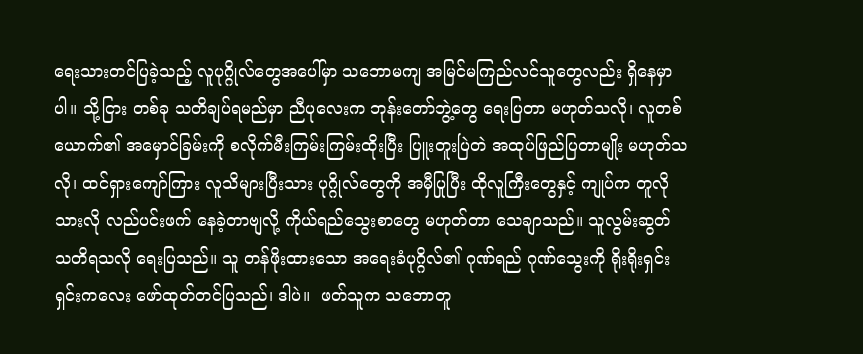ရေးသားတင်ပြခဲ့သည့် လူပုဂ္ဂိုလ်တွေအပေါ်မှာ သဘောမကျ အမြင်မကြည်လင်သူတွေလည်း ရှိနေမှာပါ။ သို့ငြား တစ်ခု သတိချပ်ရမည်မှာ ညီပုလေးက ဘုန်းတော်ဘွဲ့တွေ ရေးပြတာ မဟုတ်သလို၊ လူတစ်ယောက်၏ အမှောင်ခြမ်းကို စလိုက်မီးကြမ်းကြမ်းထိုးပြီး ပြူးတူးပြဲတဲ အထုပ်ဖြည်ပြတာမျိုး မဟုတ်သလို၊ ထင်ရှားကျော်ကြား လူသိများပြီးသား ပုဂ္ဂိုလ်တွေကို အမှီပြုပြီး ထိုလူကြီးတွေနှင့် ကျုပ်က တူလိုသားလို လည်ပင်းဖက် နေခဲ့တာဗျလို့ ကိုယ်ရည်သွေးစာတွေ မဟုတ်တာ သေချာသည်။ သူလွမ်းဆွတ် သတိရသလို ရေးပြသည်။ သူ တန်ဖိုးထားသော အရေးခံပုဂ္ဂိလ်၏ ဂုဏ်ရည် ဂုဏ်သွေးကို ရိုးရိုးရှင်းရှင်းကလေး ဖော်ထုတ်တင်ပြသည်၊ ဒါပဲ။  ဖတ်သူက သဘောတူ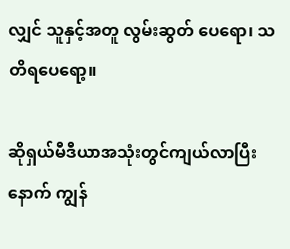လျှင် သူနှင့်အတူ လွမ်းဆွတ် ပေရော၊ သတိရပေရော့။

ဆိုရှယ်မီဒီယာအသုံးတွင်ကျယ်လာပြီးနောက် ကျွန်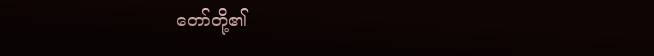တော်တို့၏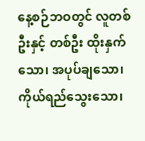နေ့စဉ်ဘဝတွင် လူတစ်ဦးနှင့် တစ်ဦး ထိုးနှက်သော၊ အပုပ်ချသော၊ ကိုယ်ရည်သွေးသော၊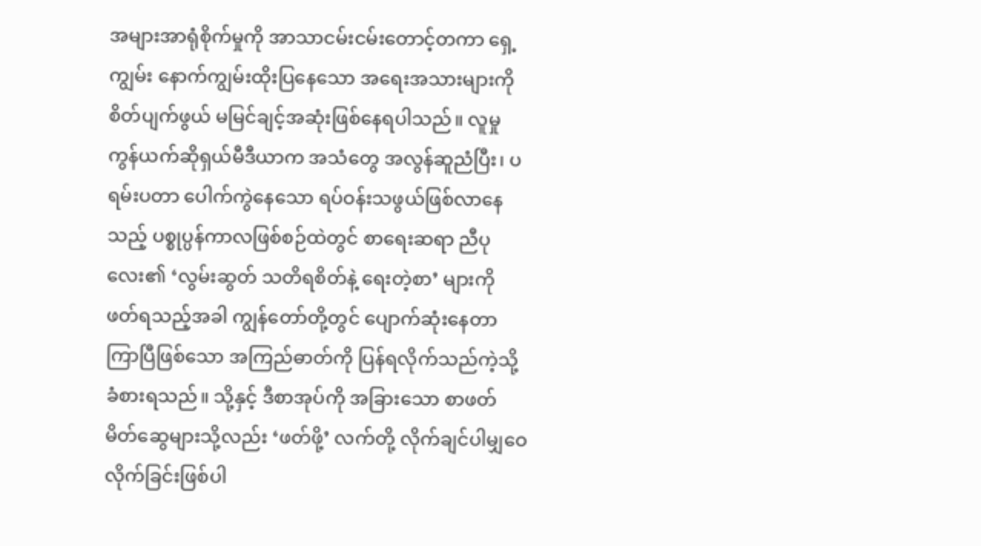အများအာရုံစိုက်မှုကို အာသာငမ်းငမ်းတောင့်တကာ ရှေ့ကျွမ်း နောက်ကျွမ်းထိုးပြနေသော အရေးအသားများကို စိတ်ပျက်ဖွယ် မမြင်ချင့်အဆုံးဖြစ်နေရပါသည်။ လူမှုကွန်ယက်ဆိုရှယ်မီဒီယာက အသံတွေ အလွန်ဆူညံပြီး၊ ပရမ်းပတာ ပေါက်ကွဲနေသော ရပ်ဝန်းသဖွယ်ဖြစ်လာနေသည့် ပစ္စုပ္ပန်ကာလဖြစ်စဉ်ထဲတွင် စာရေးဆရာ ညီပုလေး၏ ‘လွမ်းဆွတ် သတိရစိတ်နဲ့ ရေးတဲ့စာ’ များကို ဖတ်ရသည့်အခါ ကျွန်တော်တို့တွင် ပျောက်ဆုံးနေတာ ကြာပြီဖြစ်သော အကြည်ဓာတ်ကို ပြန်ရလိုက်သည်ကဲ့သို့ ခံစားရသည်။ သို့နှင့် ဒီစာအုပ်ကို အခြားသော စာဖတ်မိတ်ဆွေများသို့လည်း ‘ဖတ်ဖို့’ လက်တို့ လိုက်ချင်ပါမျှဝေလိုက်ခြင်းဖြစ်ပါ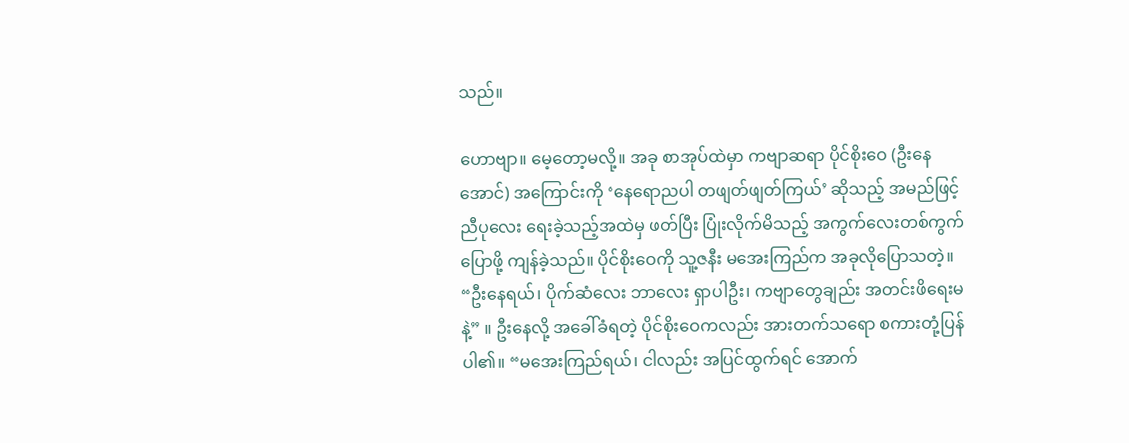သည်။

ဟောဗျာ။ မေ့တော့မလို့။ အခု စာအုပ်ထဲမှာ ကဗျာဆရာ ပိုင်စိုးဝေ (ဦးနေအောင်) အကြောင်းကို ‘နေရောညပါ တဖျတ်ဖျတ်ကြယ်’ ဆိုသည့် အမည်ဖြင့် ညီပုလေး ရေးခဲ့သည့်အထဲမှ ဖတ်ပြီး ပြုံးလိုက်မိသည့် အကွက်လေးတစ်ကွက် ပြောဖို့ ကျန်ခဲ့သည်။ ပိုင်စိုးဝေကို သူ့ဇနီး မအေးကြည်က အခုလိုပြောသတဲ့။ “ဦးနေရယ်၊ ပိုက်ဆံလေး ဘာလေး ရှာပါဦး၊ ကဗျာတွေချည်း အတင်းဖိရေးမနဲ့” ။ ဦးနေလို့ အခေါ်ခံရတဲ့ ပိုင်စိုးဝေကလည်း အားတက်သရော စကားတုံ့ပြန်ပါ၏။ “မအေးကြည်ရယ်၊ ငါလည်း အပြင်ထွက်ရင် အောက်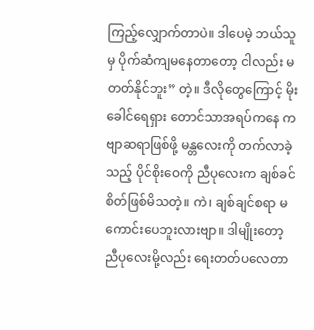ကြည့်လျှောက်တာပဲ။ ဒါပေမဲ့ ဘယ်သူမှ ပိုက်ဆံကျမနေတာတော့ ငါလည်း မတတ်နိုင်ဘူး” တဲ့။ ဒီလိုတွေကြောင့် မိုးခေါင်ရေရှား တောင်သာအရပ်ကနေ ကဗျာဆရာဖြစ်ဖို့ မန္တလေးကို တက်လာခဲ့သည့် ပိုင်စိုးဝေကို ညီပုလေးက ချစ်ခင်စိတ်ဖြစ်မိသတဲ့။ ကဲ၊ ချစ်ချင်စရာ မကောင်းပေဘူးလားဗျာ။ ဒါမျိုးတော့ ညီပုလေးမို့လည်း ရေးတတ်ပလေတာ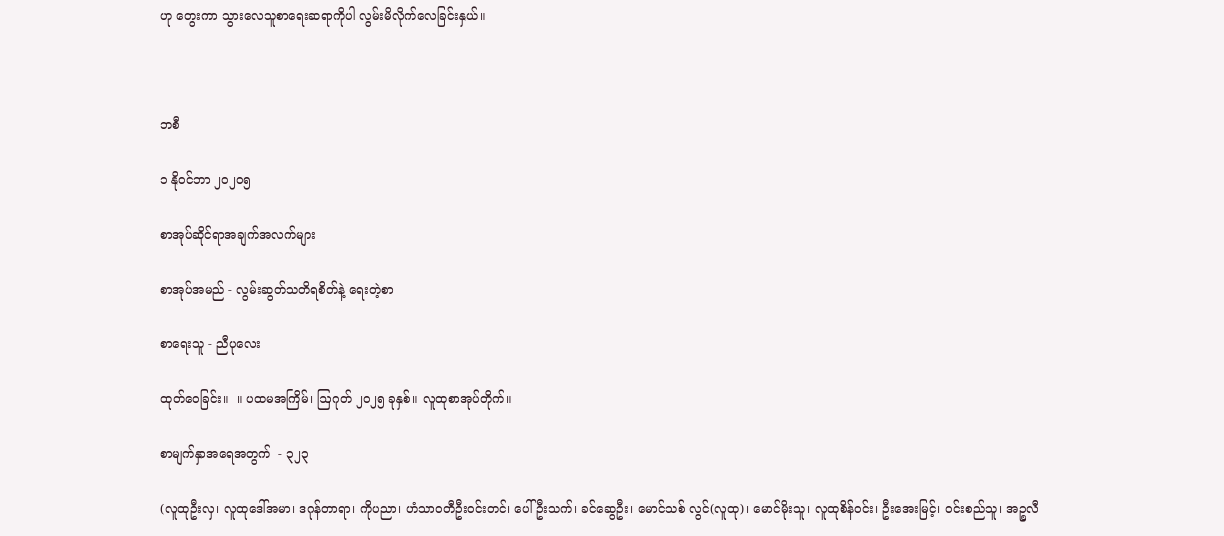ဟု တွေးကာ သွားလေသူစာရေးဆရာကိုပါ လွမ်းမိလိုက်လေခြင်းနှယ်။



ဘစီ

၁ နိုဝင်ဘာ ၂၀၂၀၅

စာအုပ်ဆိုင်ရာအချက်အလက်များ

စာအုပ်အမည် - လွမ်းဆွတ်သတိရစိတ်နဲ့ ရေးတဲ့စာ

စာရေးသူ - ညီပုလေး

ထုတ်ဝေခြင်း။  ။ ပထမအကြိမ်၊ ဩဂုတ် ၂၀၂၅ ခုနှစ်။ လူထုစာအုပ်တိုက်။

စာမျက်နှာအရေအတွက်  - ၃၂၃

(လူထုဦးလှ၊ လူထုဒေါ်အမာ၊ ဒဂုန်တာရာ၊ ကိုပညာ၊ ဟံသာဝတီဦးဝင်းတင်၊ ပေါ်ဦးသက်၊ ခင်ဆွေဦး၊ မောင်သစ် လွင်(လူထု)၊ မောင်မိုးသူ၊ လူထုစိန်ဝင်း၊ ဦးအေးမြင့်၊ ဝင်းစည်သူ၊ အဉ္စလီ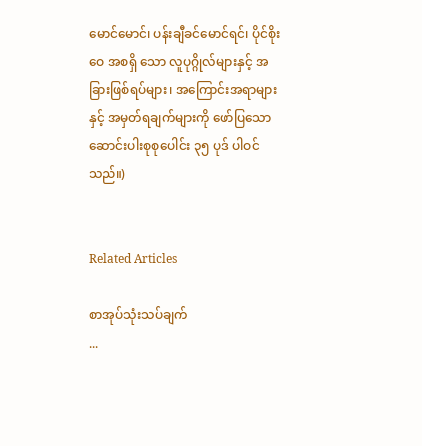မောင်မောင်၊ ပန်းချီခင်မောင်ရင်၊ ပိုင်စိုးဝေ အစရှိ သော လူပုဂ္ဂိုလ်များနှင့် အခြားဖြစ်ရပ်များ၊ အကြောင်းအရာများနှင့် အမှတ်ရချက်များကို ဖော်ပြသော ဆောင်းပါးစုစုပေါင်း ၃၅ ပုဒ် ပါဝင်သည်။)


Related Articles

စာအုပ်သုံးသပ်ချက်
...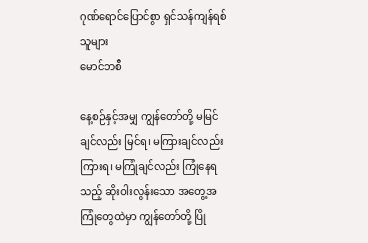ဂုဏ်ရောင်ပြောင်စွာ ရှင်သန်ကျန်ရစ်သူများ
မောင်ဘစီ

နေ့စဉ်နှင့်အမျှ ကျွန်တော်တို့ မမြင်ချင်လည်း မြင်ရ၊ မကြားချင်လည်း ကြားရ၊ မကြုံချင်လည်း ကြုံနေရသည့် ဆိုးဝါးလွန်းသော အတွေ့အကြုံတွေထဲမှာ ကျွန်တော်တို့ ပြို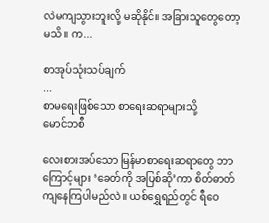လဲမကျသွားဘူးလို့ မဆိုနိုင်။ အခြားသူတွေတော့ မသိ။ က...

စာအုပ်သုံးသပ်ချက်
...
စာမရေးဖြစ်သော စာရေးဆရာများသို့
မောင်ဘစီ

လေးစားအပ်သော မြန်မာစာရေးဆရာတွေ ဘာကြောင့်များ ‘ခေတ်ကို အပြစ်ဆို’ကာ စိတ်ဓာတ်ကျနေကြပါမည်လဲ။ ယစ်ရွှေရည်တွင် ရီဝေ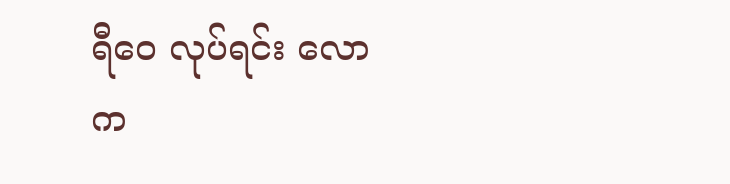ရီဝေ လုပ်ရင်း လောက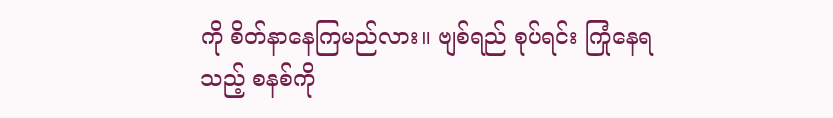ကို စိတ်နာနေကြမည်လား။ ဗျစ်ရည် စုပ်ရင်း ကြုံနေရသည့် စနစ်ကို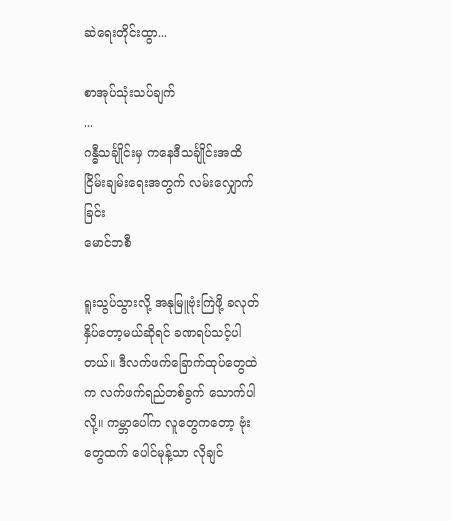ဆဲရေးတိုင်းထွာ...

စာအုပ်သုံးသပ်ချက်
...
ဂန္ဓီသင်္ချိုင်းမှ ကနေဒီသင်္ချိုင်းအထိ ငြိမ်းချမ်းရေးအတွက် လမ်းလျှောက်ခြင်း
မောင်ဘစီ

ရူးသွပ်သွားလို့ အနုမြူဗုံးကြဲဖို့ ခလုတ်နှိပ်တော့မယ်ဆိုရင် ခဏရပ်သင့်ပါတယ်။ ဒီလက်ဖက်ခြောက်ထုပ်တွေထဲက လက်ဖက်ရည်တစ်ခွက် သောက်ပါလို့။ ကမ္ဘာပေါ်က လူတွေကတော့ ဗုံးတွေထက် ပေါင်မုန့်သာ လိုချင်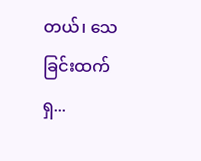တယ်၊ သေခြင်းထက် ရှ...